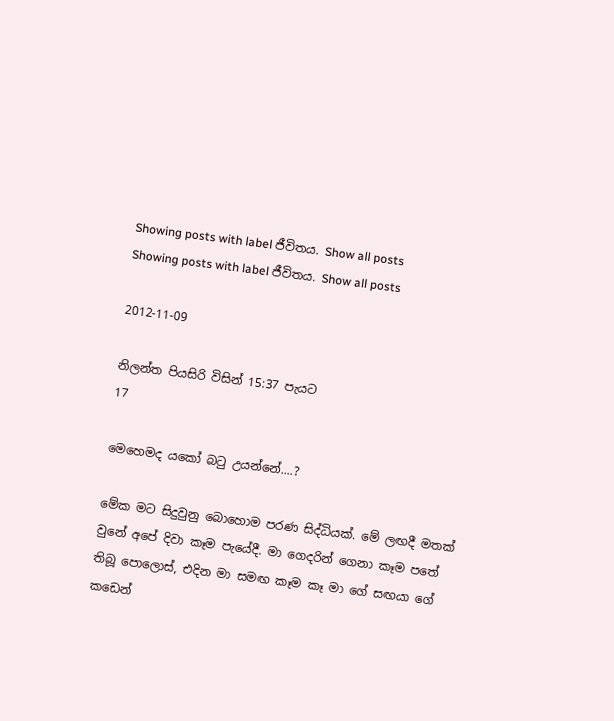Showing posts with label ජීවිතය. Show all posts
Showing posts with label ජීවිතය. Show all posts

2012-11-09

නිලන්ත පියසිරි විසින් 15:37 පැයට
17

මෙහෙමද යකෝ බටු උයන්නේ....?

මේක මට සිදුවුනු බොහොම පරණ සිද්ධියක්. මේ ලඟදී මතක් වුනේ අපේ දිවා කෑම පැයේදී. මා ගෙදරින් ගෙනා කෑම පතේ තිබූ පොලොස්, එදින මා සමඟ කෑම කෑ මා ගේ සඟයා ගේ කඩෙන්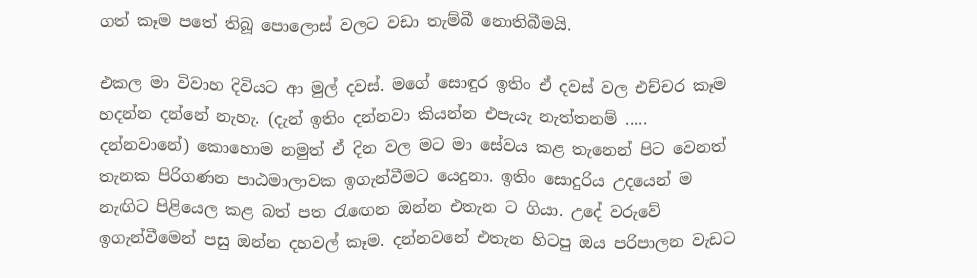ගත් කෑම පතේ තිබූ පොලොස් වලට වඩා තැම්බී නොතිබීමයි.

එකල මා විවාහ දිවියට ආ මුල් දවස්. මගේ සොඳුර ඉතිං ඒ දවස් වල එච්චර කෑම හදන්න දන්නේ නැහැ. (දැන් ඉතිං දන්නවා කියන්න එපැයැ නැත්තනම් ..... දන්නවානේ) කොහොම නමුත් ඒ දින වල මට මා සේවය කළ තැනෙන් පිට වෙනත් තැනක පිරිගණන පාඨමාලාවක ඉගැන්වීමට යෙදුනා. ඉතිං සොදුරිය උදයෙන් ම නැඟිට පිළියෙල කළ බත් පත රැඟෙන ඔන්න එතැන ට ගියා. උදේ වරුවේ ඉගැන්වීමෙන් පසු ඔන්න දහවල් කෑම. දන්නවනේ එතැන හිටපු ඔය පරිපාලන වැඩට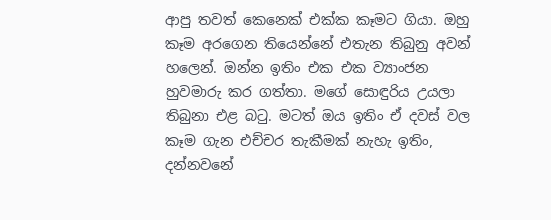ආපු තවත් කෙනෙක් එක්ක කෑමට ගියා. ඔහු කෑම අරගෙන තියෙන්නේ එතැන තිබුනු අවන් හලෙන්. ඔන්න ඉතිං එක එක ව්‍යාංජන හුවමාරු කර ගත්තා. මගේ සොඳුරිය උයලා තිබුනා එළ බටු. මටත් ඔය ඉතිං ඒ දවස් වල කෑම ගැන එච්චර තැකීමක් නැහැ ඉතිං, දන්නවනේ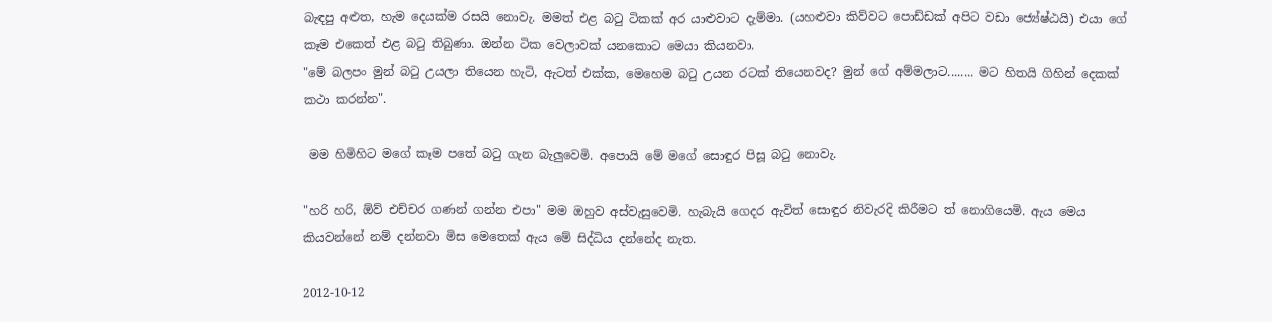බැඳපු අළුත, හැම දෙයක්ම රසයි නොවැ. මමත් එළ බටු ටිකක් අර යාළුවාට දැම්මා. (යහළුවා කිව්වට පොඩ්ඩක් අපිට වඩා ජ්‍යේෂ්ඨයි) එයා ගේ කෑම එකෙත් එළ බටු තිබුණා. ඔන්න ටික වෙලාවක් යනකොට මෙයා කියනවා.
"මේ බලපං මුන් බටු උයලා තියෙන හැටි, ඇටත් එක්ක, මෙහෙම බටු උයන රටක් තියෙනවද? මුන් ගේ අම්මලාට........ මට හිතයි ගිහින් දෙකක් කථා කරන්න".

 මම හිමිහිට මගේ කෑම පතේ බටු ගැන බැලුවෙමි. අපොයි මේ මගේ සොඳුර පිසූ බටු නොවැ.

"හරි හරි, ඕව් එච්චර ගණන් ගන්න එපා" මම ඔහුව අස්වැසුවෙමි. හැබැයි ගෙදර ඇවිත් සොඳුර නිවැරදි කිරීමට ත් නොගියෙමි. ඇය මෙය කියවන්නේ නම් දන්නවා මිස මෙතෙක් ඇය මේ සිද්ධිය දන්නේද නැත.

2012-10-12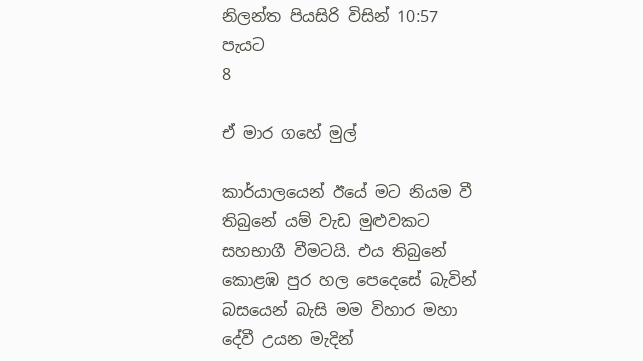නිලන්ත පියසිරි විසින් 10:57 පැයට
8

ඒ මාර ගහේ මුල්

කාර්යාලයෙන් ඊයේ මට නියම වී තිබුනේ යම් වැඩ මුළුවකට සහභාගී වීමටයි. එය තිබුනේ කොළඹ පුර හල පෙදෙසේ බැවින් බසයෙන් බැසි මම විහාර මහා දේවී උයන මැදින්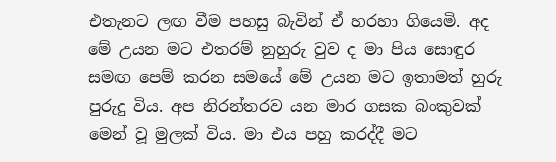එතැනට ලඟ වීම පහසු බැවින් ඒ හරහා ගියෙමි. අද මේ උයන මට එතරම් නුහුරු වුව ද මා පිය සොඳුර සමඟ පෙම් කරන සමයේ මේ උයන මට ඉතාමත් හුරු පුරුදු විය. අප නිරන්තරව යන මාර ගසක බංකුවක් මෙන් වූ මුලක් විය. මා එය පහු කරද්දී මට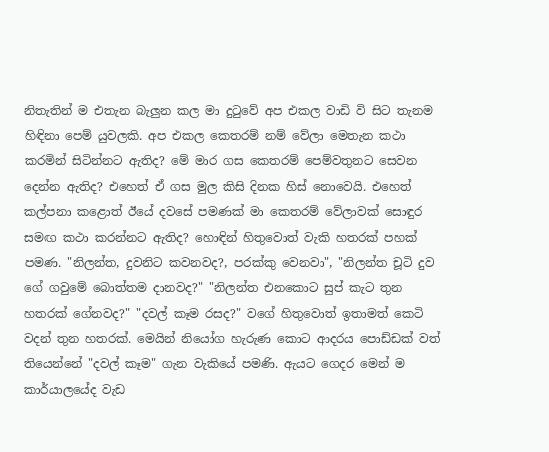නිතැතින් ම එතැන බැලුන කල මා දුටුවේ අප එකල වාඩි වි සිට තැනම හිඳිනා පෙම් යුවලකි. අප එකල කෙතරම් නම් වේලා මෙතැන කථා කරමින් සිටින්නට ඇතිද? මේ මාර ගස කෙතරම් පෙම්වතුනට සෙවන දෙන්න ඇතිද? එහෙත් ඒ ගස මුල කිසි දිනක හිස් නොවෙයි. එහෙත් කල්පනා කළොත් ඊයේ දවසේ පමණක් මා කෙතරම් වේලාවක් සොඳුර සමඟ කථා කරන්නට ඇතිද? හොඳින් හිතුවොත් වැකි හතරක් පහක් පමණ. "නිලන්ත, දුවනිට කවනවද?, පරක්කු වෙනවා", "නිලන්ත චූටි දුව ගේ ගවුමේ බොත්තම දානවද?" "නිලන්ත එනකොට සුප් කැට තුන හතරක් ගේනවද?" "දවල් කෑම රසද?" වගේ හිතුවොත් ඉතාමත් කෙටි වදන් තුන හතරක්. මෙයින් නියෝග හැරුණ කොට ආදරය පොඩ්ඩක් වත් තියෙන්නේ "දවල් කෑම" ගැන වැකියේ පමණි. ඇයට ගෙදර මෙන් ම කාර්යාලයේද වැඩ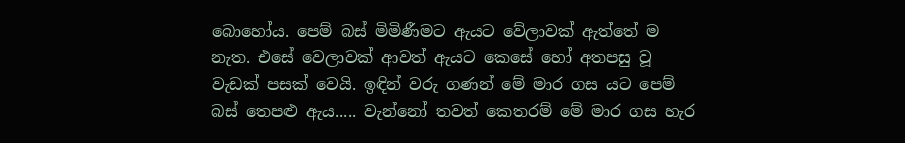බොහෝය. පෙම් බස් මිමිණීමට ඇයට වේලාවක් ඇත්තේ ම නැත. එසේ වෙලාවක් ආවත් ඇයට කෙසේ හෝ අතපසු වූ වැඩක් පසක් වෙයි. ඉඳින් වරු ගණන් මේ මාර ගස යට පෙම් බස් තෙපළු ඇය..... වැන්නෝ තවත් කෙතරම් මේ මාර ගස හැර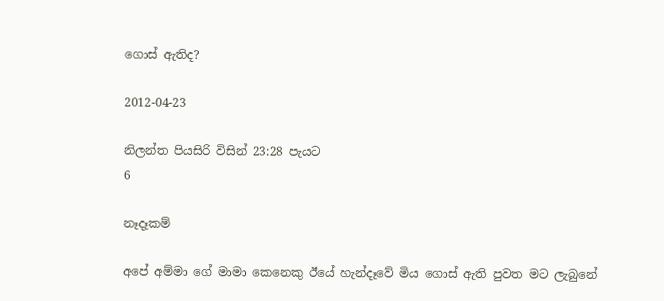ගොස් ඇතිද?

2012-04-23

නිලන්ත පියසිරි විසින් 23:28 පැයට
6

නෑදෑකම්

අපේ අම්මා ගේ මාමා කෙනෙකු ඊයේ හැන්දෑවේ මිය ගොස් ඇති පුවත මට ලැබුනේ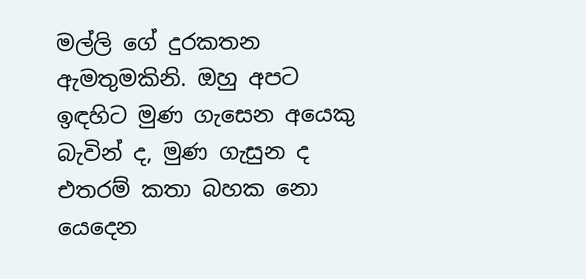මල්ලි ගේ දුරකතන ඇමතුමකිනි. ඔහු අපට ඉඳහිට මුණ ගැසෙන අයෙකු බැවින් ද, මුණ ගැසුන ද එතරම් කතා බහක නො යෙදෙන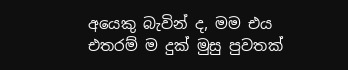අයෙකු බැවින් ද, මම එය එතරම් ම දුක් මුසු පුවතක්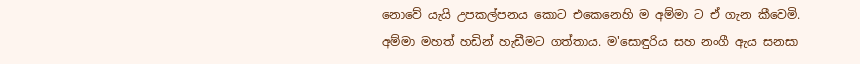නොවේ යැයි උපකල්පනය කොට එකෙනෙහි ම අම්මා ට ඒ ගැන කීවෙමි. අම්මා මහත් හඩින් හැඩීමට ගත්තාය. ම'සොඳුරිය සහ නංගී ඇය සනසා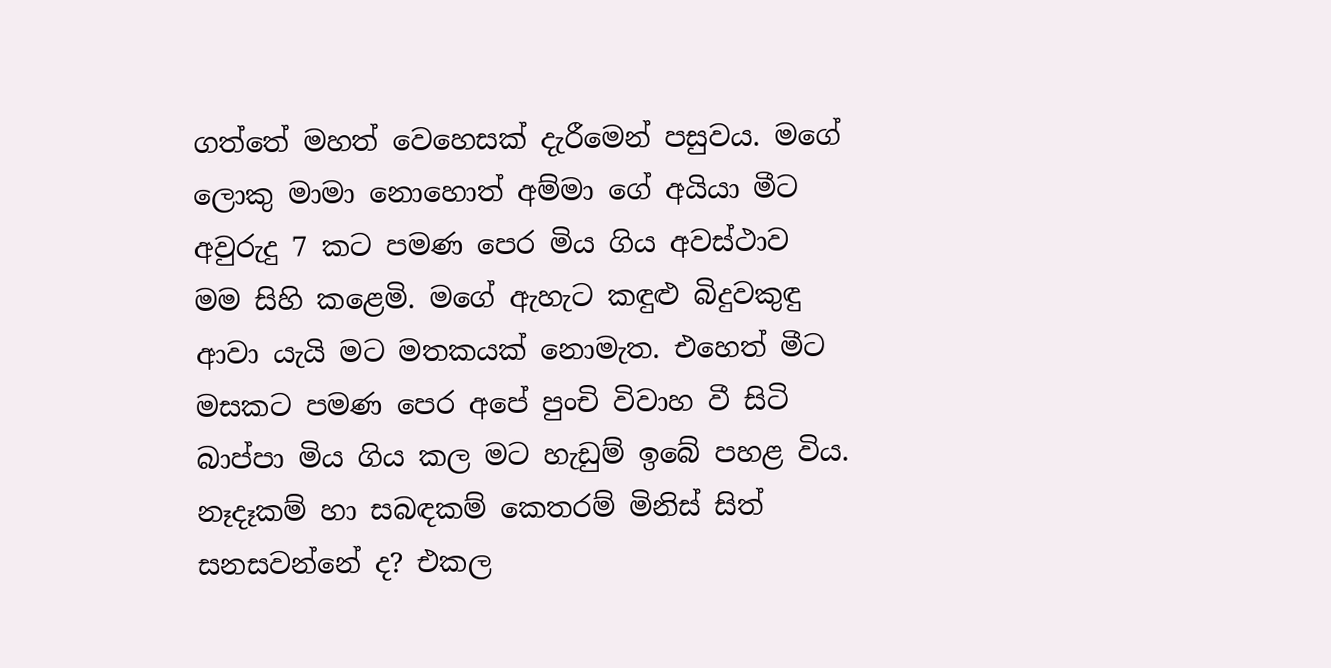ගත්තේ මහත් වෙහෙසක් දැරීමෙන් පසුවය. මගේ ලොකු මාමා නොහොත් අම්මා ගේ අයියා මීට අවුරුදු 7 කට පමණ පෙර මිය ගිය අවස්ථාව මම සිහි කළෙමි. මගේ ඇහැට කඳුළු බිදුවකුඳු ආවා යැයි මට මතකයක් නොමැත. එහෙත් මීට මසකට පමණ පෙර අපේ පුංචි විවාහ වී සිටි බාප්පා මිය ගිය කල මට හැඩුම් ඉබේ පහළ විය.
නෑදෑකම් හා සබඳකම් කෙතරම් මිනිස් සිත් සනසවන්නේ ද? එකල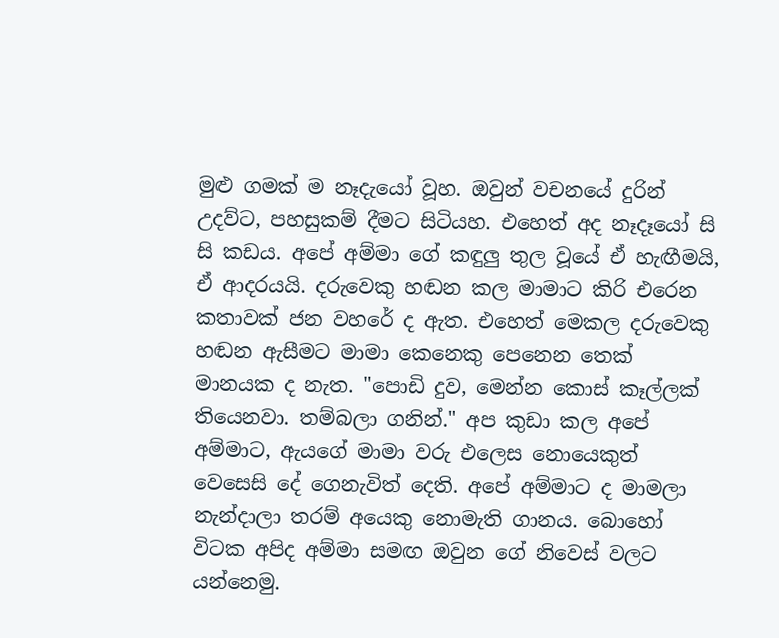මුළු ගමක් ම නෑදැයෝ වූහ. ඔවුන් වචනයේ දුරින් උදව්ට, පහසුකම් දීමට සිටියහ. එහෙත් අද නෑදෑයෝ සි සි කඩය. අපේ අම්මා ගේ කඳුලු තුල වූයේ ඒ හැඟීමයි, ඒ ආදරයයි. දරුවෙකු හඬන කල මාමාට කිරි එරෙන කතාවක් ජන වහරේ ද ඇත. එහෙත් මෙකල දරුවෙකු හඬන ඇසීමට මාමා කෙනෙකු පෙනෙන තෙක් මානයක ද නැත. "පොඩි දුව, මෙන්න කොස් කෑල්ලක් තියෙනවා. තම්බලා ගනින්." අප කුඩා කල අපේ අම්මාට, ඇයගේ මාමා වරු එලෙස නොයෙකුත් වෙසෙසි දේ ගෙනැවිත් දෙති. අපේ අම්මාට ද මාමලා නැන්දාලා තරම් අයෙකු නොමැති ගානය. බොහෝ විටක අපිද අම්මා සමඟ ඔවුන ගේ නිවෙස් වලට යන්නෙමු.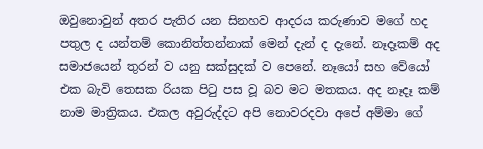ඔවුනොවුන් අතර පැතිර යන සිනහව ආදරය කරුණාව මගේ හද පතුල ද යන්තම් කොනිත්තන්නාක් මෙන් දැන් ද දැනේ. නෑදෑකම් අද සමාජයෙන් තුරන් ව යනු සක්සුදක් ව පෙනේ. නෑයෝ සහ වේයෝ එක බැවි තෙසක රියක පිටු පස වූ බව මට මතකය. අද නෑදෑ කම් නාම මාත්‍රිකය. එකල අවුරුද්දට අපි නොවරදවා අපේ අම්මා ගේ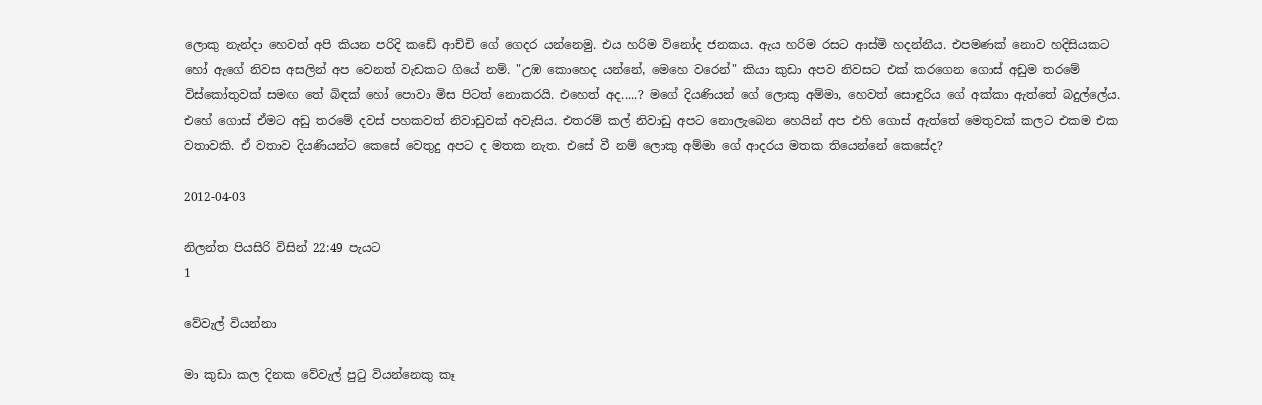ලොකු නැන්දා හෙවත් අපි කියන පරිදි කඩේ ආච්චි ගේ ගෙදර යන්නෙමු. එය හරිම විනෝද ජනකය. ඇය හරිම රසට ආස්මි හදන්නීය. එපමණක් නොව හදිසියකට හෝ ඇගේ නිවස අසලින් අප වෙනත් වැඩකට ගියේ නම්. "උඹ කොහෙද යන්නේ, මෙහෙ වරෙන්" කියා කුඩා අපව නිවසට එක් කරගෙන ගොස් අඩුම තරමේ විස්කෝතුවක් සමඟ තේ බිඳක් හෝ පොවා මිස පිටත් නොකරයි. එහෙත් අද.....? මගේ දියණියන් ගේ ලොකු අම්මා, හෙවත් සොඳුරිය ගේ අක්කා ඇත්තේ බදුල්ලේය. එහේ ගොස් ඒමට අඩු තරමේ දවස් පහකවත් නිවාඩුවක් අවැසිය. එතරම් කල් නිවාඩු අපට නොලැබෙන හෙයින් අප එහි ගොස් ඇත්තේ මෙතුවක් කලට එකම එක වතාවකි. ඒ වතාව දියණියන්ට කෙසේ වෙතුදු අපට ද මතක නැත. එසේ වී නම් ලොකු අම්මා ගේ ආදරය මතක තියෙන්නේ කෙසේද?

2012-04-03

නිලන්ත පියසිරි විසින් 22:49 පැයට
1

වේවැල් වියන්නා

මා කුඩා කල දිනක වේවැල් පුටු වියන්නෙකු කෑ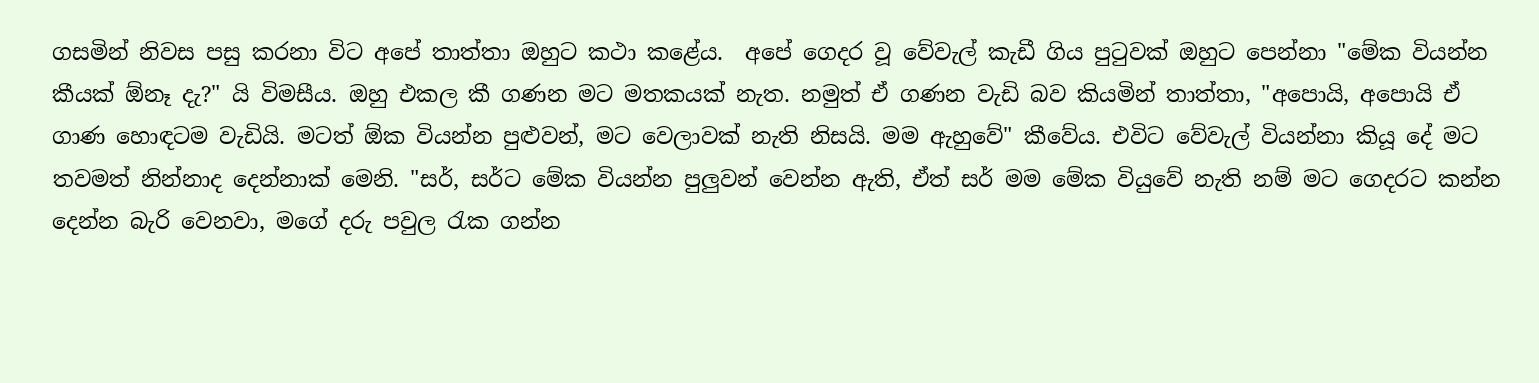ගසමින් නිවස පසු කරනා විට අපේ තාත්තා ඔහුට කථා කළේය.  අපේ ගෙදර වූ වේවැල් කැඩී ගිය පුටුවක් ඔහුට පෙන්නා "මේක වියන්න කීයක් ඕනෑ දැ?" යි විමසීය. ඔහු එකල කී ගණන මට මතකයක් නැත. නමුත් ඒ ගණන වැඩි බව කියමින් තාත්තා, "අපොයි, අපොයි ඒ ගාණ හොඳටම වැඩියි. මටත් ඕක වියන්න පුළුවන්, මට වෙලාවක් නැති නිසයි. මම ඇහුවේ" කීවේය. එවිට වේවැල් වියන්නා කියූ දේ මට තවමත් නින්නාද දෙන්නාක් මෙනි. "සර්, සර්ට මේක වියන්න පුලුවන් වෙන්න ඇති, ඒත් සර් මම මේක වියුවේ නැති නම් මට ගෙදරට කන්න දෙන්න බැරි වෙනවා, මගේ දරු පවුල රැක ගන්න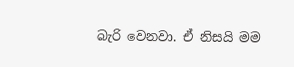බැරි වෙනවා. ඒ නිසයි මම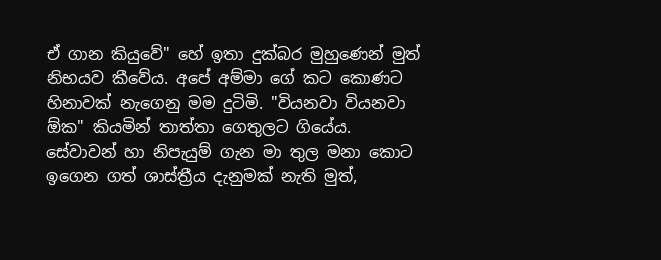ඒ ගාන කියුවේ" හේ ඉතා දුක්බර මුහුණෙන් මුත් නිභයව කීවේය. අපේ අම්මා ගේ කට කොණට හිනාවක් නැගෙනු මම දුටිමි. "වියනවා වියනවා ඕක" කියමින් තාත්තා ගෙතුලට ගියේය.
සේවාවන් හා නිපැයුම් ගැන මා තුල මනා කොට ඉගෙන ගත් ශාස්ත්‍රීය දැනුමක් නැති මුත්,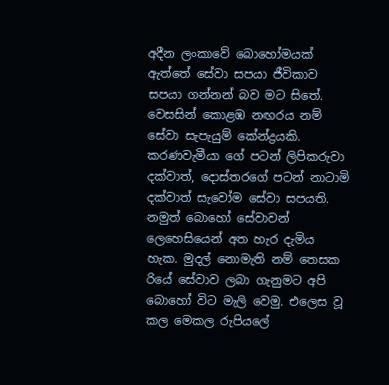අදීන ලංකාවේ බොහෝමයක් ඇත්තේ සේවා සපයා ජීවිකාව සපයා ගන්නන් බව මට සිතේ. වෙසසින් කොළඹ නඟරය නම් සේවා සැපැයුම් කේන්ද්‍රයකි. කරණවැමීයා ගේ පටන් ලිපිකරුවා දක්වාත්, දොස්තරගේ පටන් නාටාමි දක්වාත් සැවෝම සේවා සපයති. නමුත් බොහෝ සේවාවන් ලෙහෙසියෙන් අත හැර දැමිය හැක. මුදල් නොමැති නම් තෙසක රියේ සේවාව ලබා ගැනුමට අපි බොහෝ විට මැලි වෙමු. එලෙස වූ කල මෙකල රුපියලේ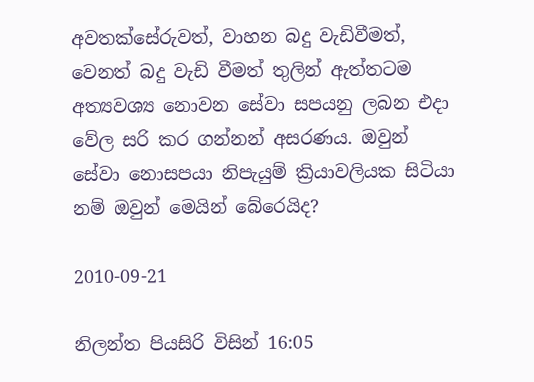අවතක්සේරුවත්, වාහන බදු වැඩිවීමත්, වෙනත් බදු වැඩි වීමත් තුලින් ඇත්තටම අත්‍යවශ්‍ය නොවන සේවා සපයනු ලබන එදා වේල සරි කර ගන්නන් අසරණය. ඔවුන් සේවා නොසපයා නිපැයුම් ක්‍රියාවලියක සිටියා නම් ඔවුන් මෙයින් බේරෙයිද?

2010-09-21

නිලන්ත පියසිරි විසින් 16:05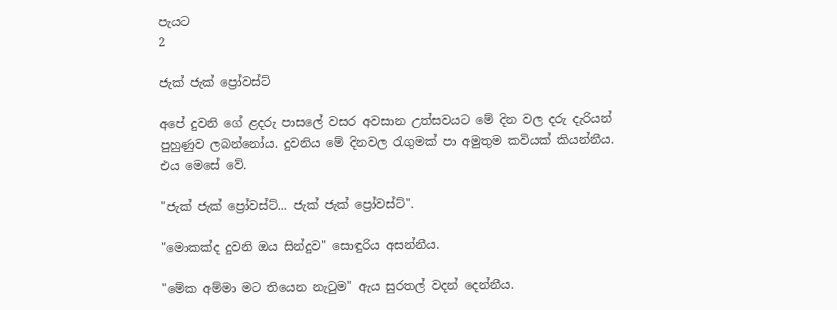පැයට
2

ජැක් ජැක් ප්‍රෝවස්ට්

අපේ දුවනි ගේ ළදරු පාසලේ වසර අවසාන උත්සවයට මේ දින වල දරු දැරියන් පුහුණුව ලබන්නෝය. දුවනිය මේ දිනවල රැගුමක් පා අමුතුම කවියක් කියන්නීය. එය මෙසේ වේ.

"ජැක් ජැක් ප්‍රෝවස්ට්... ජැක් ජැක් ප්‍රෝවස්ට්".

"මොකක්ද දුවනි ඔය සින්දුව" සොඳුරිය අසන්නීය.

"මේක අම්මා මට තියෙන නැටුම" ඇය සුරතල් වදන් දෙන්නීය.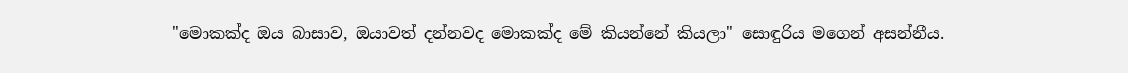"මොකක්ද ඔය බාසාව, ඔයාවත් දන්නවද මොකක්ද මේ කියන්නේ කියලා" සොඳුරිය මගෙන් අසන්නීය.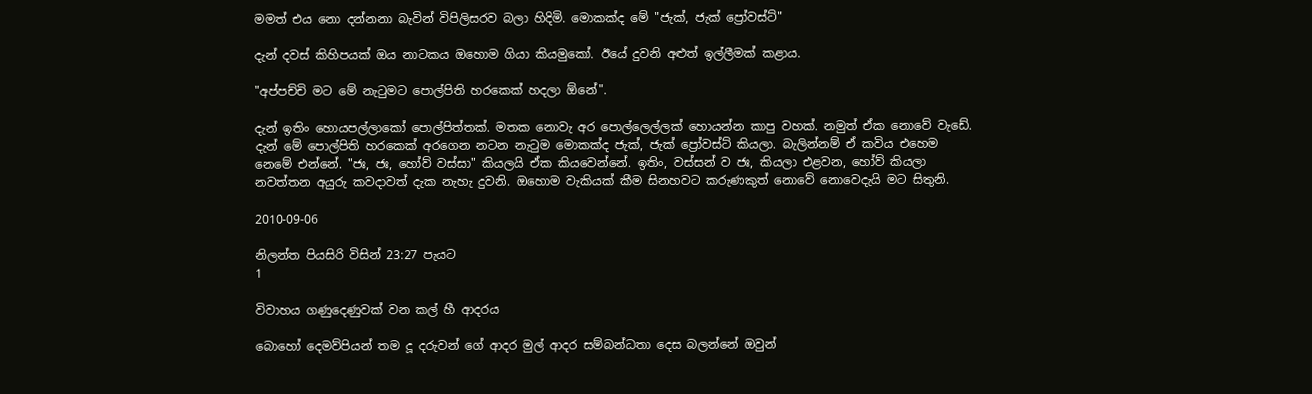මමත් එය නො දන්නනා බැවින් විපිලිසරව බලා හිදිමි. මොකක්ද මේ "ජැක්, ජැක් ප්‍රෝවස්ට්"

දැන් දවස් කිහිපයක් ඔය නාටකය ඔහොම ගියා කියමුකෝ. ඊයේ දුවනි අළුත් ඉල්ලීමක් කළාය.

"අප්පච්චි මට මේ නැටුමට පොල්පිති හරකෙක් හදලා ඕනේ".

දැන් ඉතිං හොයපල්ලාකෝ පොල්පිත්තක්. මතක නොවැ අර පොල්ලෙල්ලක් හොයන්න කාපු වහක්. නමුත් ඒක නොවේ වැඩේ. දැන් මේ පොල්පිති හරකෙක් අරගෙන නටන නැටුම මොකක්ද ජැක්, ජැක් ප්‍රෝවස්ට් කියලා. බැලින්නම් ඒ කවිය එහෙම නෙමේ එන්නේ. "ජඃ, ජඃ, හෝව් වස්සා" කියලයි ඒක කියවෙන්නේ. ඉතිං, වස්සන් ව ජඃ, කියලා එළවන, හෝව් කියලා නවත්තන අයුරු කවදාවත් දැක නැහැ දුවනි. ඔහොම වැකියක් කීම සිනහවට කරුණකුත් නොවේ නොවෙදැයි මට සිතුනි.

2010-09-06

නිලන්ත පියසිරි විසින් 23:27 පැයට
1

විවාහය ගණුදෙණුවක් වන කල් හී ආදරය

බොහෝ දෙමව්පියන් තම දූ දරුවන් ගේ ආදර මුල් ආදර සම්බන්ධතා දෙස බලන්නේ ඔවුන්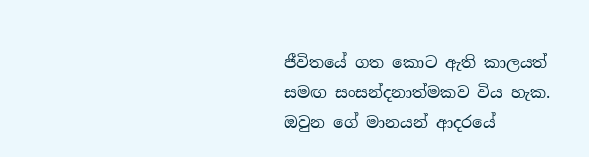ජීවිතයේ ගත කොට ඇති කාලයත් සමඟ සංසන්දනාත්මකව විය හැක. ඔවුන ගේ මානයන් ආදරයේ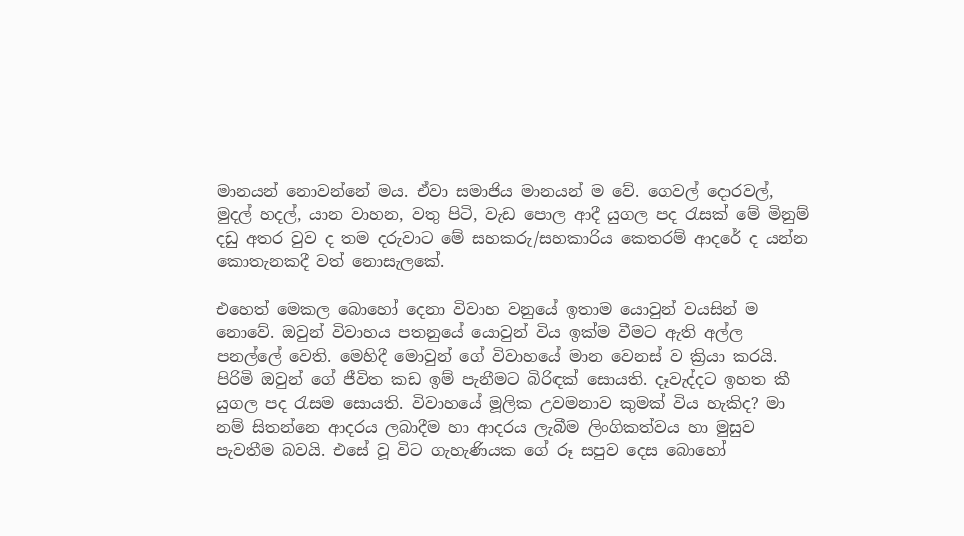මානයන් නොවන්නේ මය. ඒවා සමාජිය මානයන් ම වේ. ගෙවල් දොරවල්, මුදල් හදල්, යාන වාහන, වතු පිටි, වැඩ පොල ආදී යුගල පද රැසක් මේ මිනුම් දඩු අතර වුව ද තම දරුවාට මේ සහකරු/සහකාරිය කෙතරම් ආදරේ ද යන්න කොතැනකදී වත් නොසැලකේ.

එහෙත් මෙකල බොහෝ දෙනා විවාහ වනුයේ ඉතාම යොවුන් වයසින් ම නොවේ. ඔවුන් විවාහය පතනුයේ යොවුන් විය ඉක්ම වීමට ඇති අල්ල පනල්ලේ වෙති. මෙහිදී මොවුන් ගේ විවාහයේ මාන වෙනස් ව ක්‍රියා කරයි. පිරිමි ඔවුන් ගේ ජීවිත කඩ ඉම් පැනීමට බිරිඳක් සොයති. දෑවැද්දට ඉහත කී යුගල පද රැසම සොයති. විවාහයේ මූලික උවමනාව කුමක් විය හැකිද? මා නම් සිතන්නෙ ආදරය ලබාදීම හා ආදරය ලැබීම ලිංගිකත්වය හා මුසුව පැවතීම බවයි. එසේ වූ විට ගැහැණියක ගේ රූ සපුව දෙස බොහෝ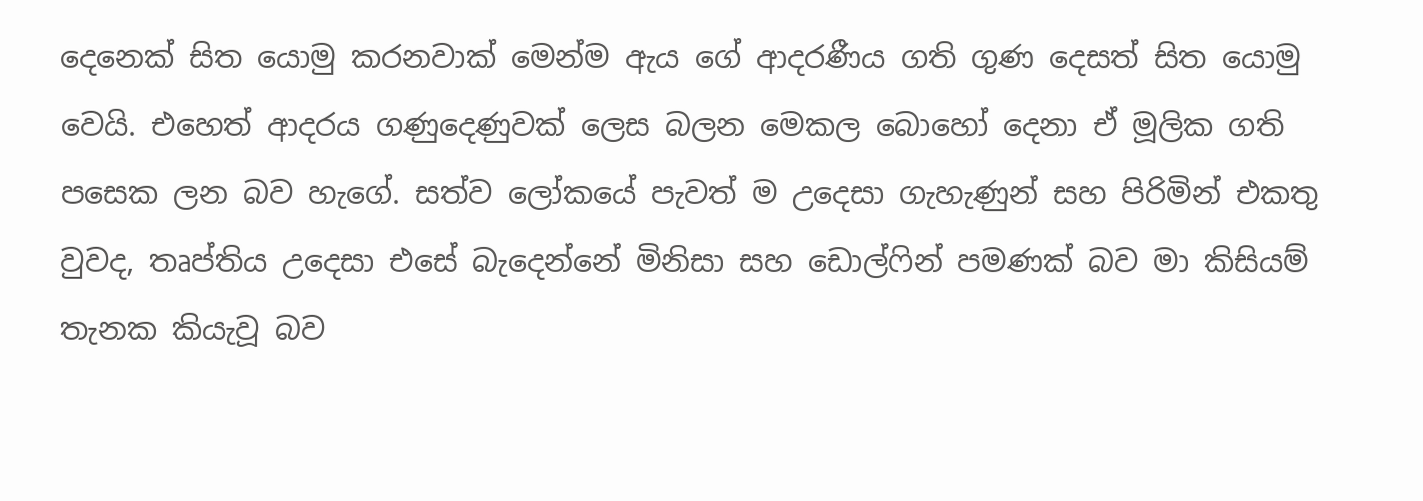දෙනෙක් සිත යොමු කරනවාක් මෙන්ම ඇය ගේ ආදරණීය ගති ගුණ දෙසත් සිත යොමු වෙයි. එහෙත් ආදරය ගණුදෙණුවක් ලෙස බලන මෙකල බොහෝ දෙනා ඒ මූලික ගති පසෙක ලන බව හැගේ. සත්ව ලෝකයේ පැවත් ම උදෙසා ගැහැණුන් සහ පිරිමින් එකතු වුවද, තෘප්තිය උදෙසා එසේ බැදෙන්නේ මිනිසා සහ ඩොල්ෆින් පමණක් බව මා කිසියම් තැනක කියැවූ බව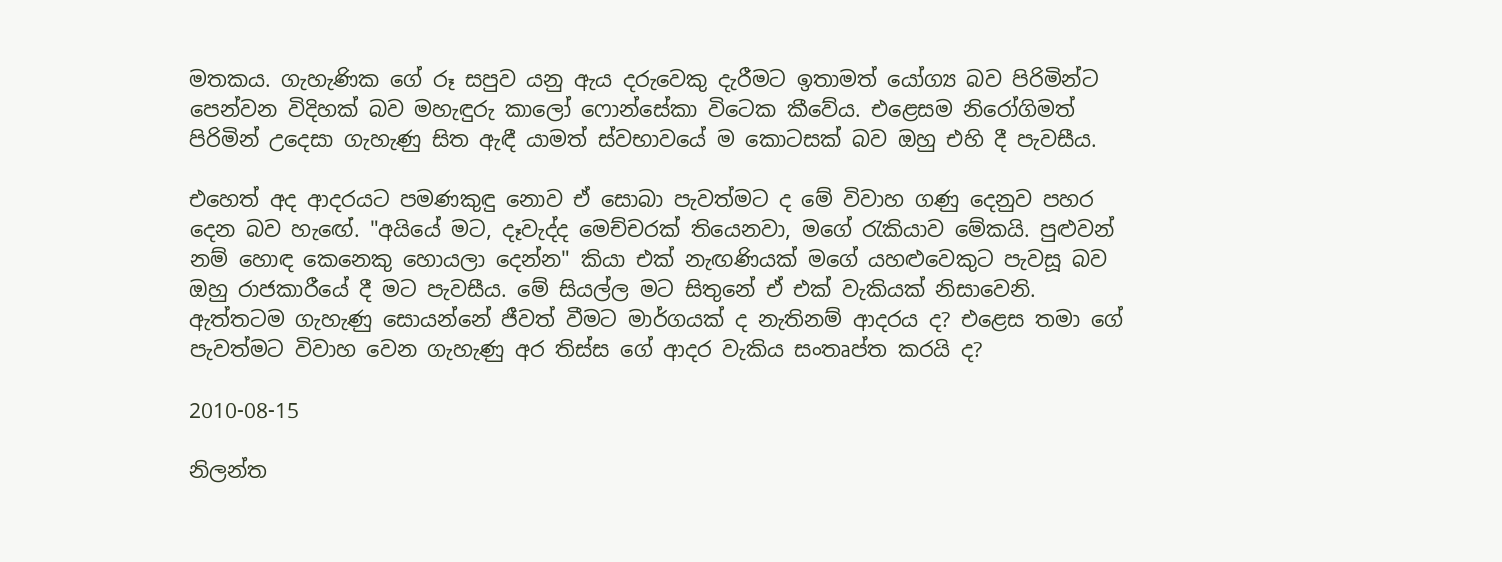මතකය. ගැහැණික ගේ රූ සපුව යනු ඇය දරුවෙකු දැරීමට ඉතාමත් යෝග්‍ය බව පිරිමින්ට පෙන්වන විදිහක් බව මහැඳුරු කාලෝ ෆොන්සේකා විටෙක කීවේය. එළෙසම නිරෝගිමත් පිරිමින් උදෙසා ගැහැණු සිත ඇඳී යාමත් ස්වභාවයේ ම කොටසක් බව ඔහු එහි දී පැවසීය.

එහෙත් අද ආදරයට පමණකුඳු නොව ඒ සොබා පැවත්මට ද මේ විවාහ ගණු දෙනුව පහර දෙන බව හැඟේ. "අයියේ මට, දෑවැද්ද මෙච්චරක් තියෙනවා, මගේ රැකියාව මේකයි. පුළුවන් නම් හොඳ කෙනෙකු හොයලා දෙන්න" කියා එක් නැඟණියක් මගේ යහළුවෙකුට පැවසූ බව ඔහු රාජකාරීයේ දී මට පැවසීය. මේ සියල්ල මට සිතුනේ ඒ එක් වැකියක් නිසාවෙනි. ඇත්තටම ගැහැණු සොයන්නේ ජීවත් වීමට මාර්ගයක් ද නැතිනම් ආදරය ද? එළෙස තමා ගේ පැවත්මට විවාහ වෙන ගැහැණු අර තිස්ස ගේ ආදර වැකිය සංතෘප්ත කරයි ද?

2010-08-15

නිලන්ත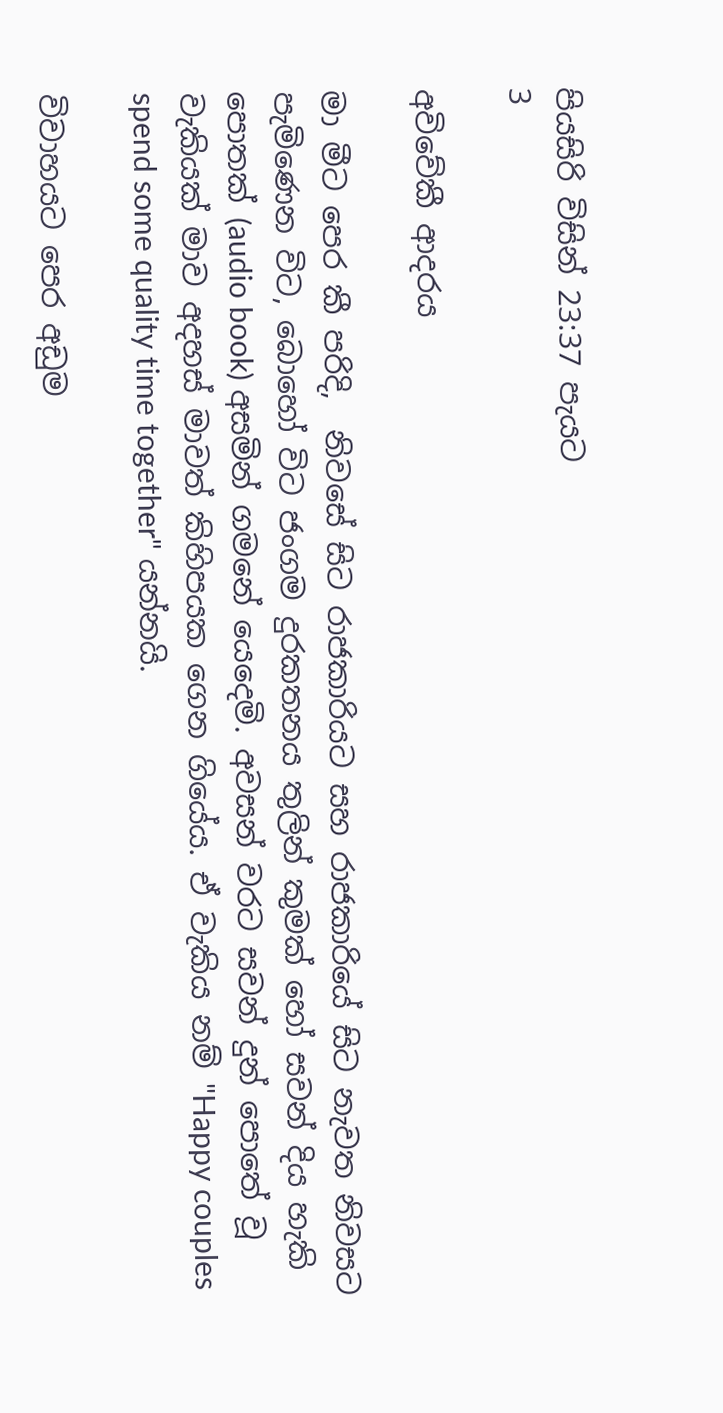පියසිරි විසින් 23:37 පැයට
3

අවිවේකී ආදරය

මා මීට පෙර කී පරිදි,  නිවසේ සිට රාජකාරියට සහ රාජකාරියේ සිට නැවත නිවසට පැමිණෙන විට, බොහෝ විට ජංගම දුරකතනය තුලින් කුමක් හෝ සවන් දිය හැකි පොතක් (audio book) අසමින් ගමනේ යෙදෙමි. අවසන් වරට සවන් දුන් පොතේ වූ වැකියක් මාව අදහස් මාවත් කිහිපයක ගෙන ගියේය. ඒ වැකිය නම් "Happy couples spend some quality time together" යන්නයි.

විවාහයට පෙර අඩුම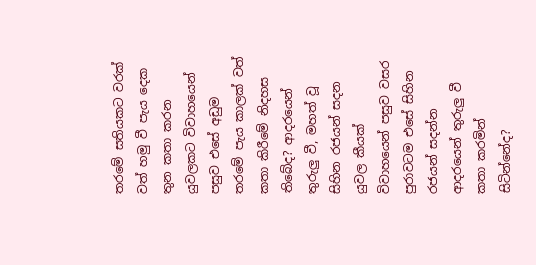තරමේ සතියකට වරක් වත් හමු වී පැය දෙක තුන කතා කරන යුවලකට විවාහයෙන් පසුව එසේ අඩුම තරමේ පැය කාලක් වත් කතා කිරීමේ නිදහස තිබේද? ආදරයෙන් තුරුලු වී, මහත් වූ සිහින රජයන් සදන යුවල කීයක් විවාහයෙන් පසුව වසර පුරාවටම එසේ සිහින රජයන් සදන්න ආදරයෙන් තුරුලු වී කතා කරමින් සිටින්නේද?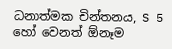ධනාත්මක චින්තනය, S 5 හෝ වෙනත් ඕනෑම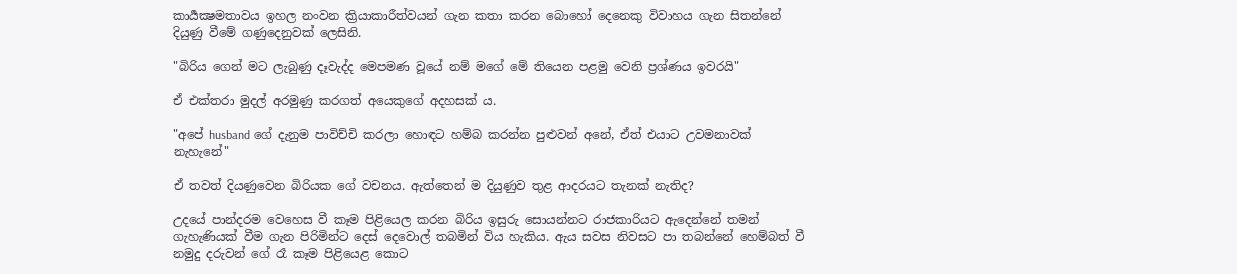කාර්‍යක්‍ෂමතාවය ඉහල නංවන ක්‍රියාකාරීත්වයන් ගැන කතා කරන බොහෝ දෙනෙකු විවාහය ගැන සිතන්නේ දියුණු වීමේ ගණුදෙනුවක් ලෙසිනි.

"බිරිය ගෙන් මට ලැබුණු දෑවැද්ද මෙපමණ වූයේ නම් මගේ මේ තියෙන පළමු වෙනි ප්‍රශ්ණය ඉවරයි"

ඒ එක්තරා මුදල් අරමුණු කරගත් අයෙකුගේ අදහසක් ය.

"අපේ husband ගේ දැනුම පාවිච්චි කරලා හොඳට හම්බ කරන්න පුළුවන් අනේ, ඒත් එයාට උවමනාවක් නැහැනේ"

ඒ තවත් දියණුවෙන බිරියක ගේ වචනය. ඇත්තෙන් ම දියුණුව තුළ ආදරයට තැනක් නැතිද?

උදයේ පාන්දරම වෙහෙස වී කෑම පිළියෙල කරන බිරිය ඉසුරු සොයන්නට රාජකාරියට ඇදෙන්නේ තමන් ගැහැණියක් වීම ගැන පිරිමින්ට දෙස් දෙවොල් තබමින් විය හැකිය. ඇය සවස නිවසට පා තබන්නේ හෙම්බත් වී නමුදු දරුවන් ගේ රෑ කෑම පිළියෙළ කොට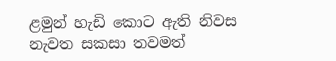ළමුන් හැඩි කොට ඇති නිවස නැවත සකසා තවමත්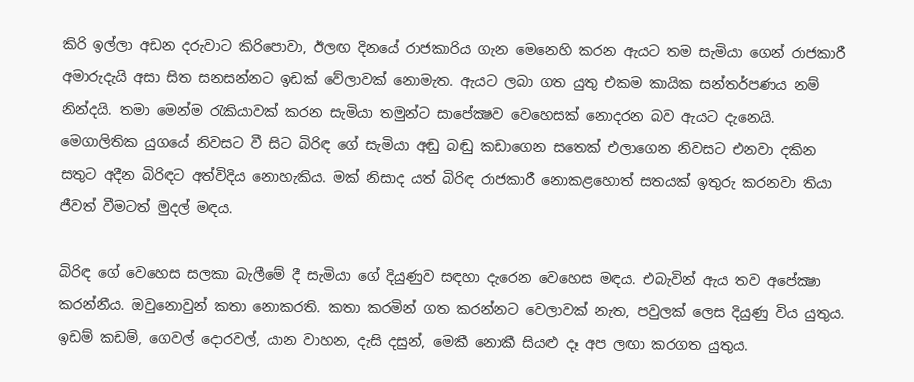කිරි ඉල්ලා අඩන දරුවාට කිරිපොවා, ඊලඟ දිනයේ රාජකාරිය ගැන මෙනෙහි කරන ඇයට තම සැමියා ගෙන් රාජකාරී අමාරුදැයි අසා සිත සනසන්නට ඉඩක් වේලාවක් නොමැත. ඇයට ලබා ගත යුතු එකම කායික සන්තර්පණය නම් නින්දයි. තමා මෙන්ම රැකියාවක් කරන සැමියා තමුන්ට සාපේක්‍ෂව වෙහෙසක් නොදරන බව ඇයට දැනෙයි. මෙගාලිතික යුගයේ නිවසට වී සිට බිරිඳ ගේ සැමියා අඬු බඬු කඩාගෙන සතෙක් එලාගෙන නිවසට එනවා දකින සතුට අදීන බිරිඳට අත්විදිය නොහැකිය. මක් නිසාද යත් බිරිඳ රාජකාරී නොකළහොත් සතයක් ඉතුරු කරනවා තියා ජීවත් වීමටත් මුදල් මඳය.

බිරිඳ ගේ වෙහෙස සලකා බැලීමේ දී සැමියා ගේ දියුණුව සඳහා දැරෙන වෙහෙස මඳය. එබැවින් ඇය තව අපේක්‍ෂා කරන්නීය. ඔවුනොවුන් කතා නොකරති. කතා කරමින් ගත කරන්නට වෙලාවක් නැත, පවුලක් ලෙස දියුණු විය යුතුය. ඉඩම් කඩම්, ගෙවල් දොරවල්, යාන වාහන, දැසි දසුන්, මෙකී නොකී සියළු දෑ අප ලඟා කරගත යුතුය.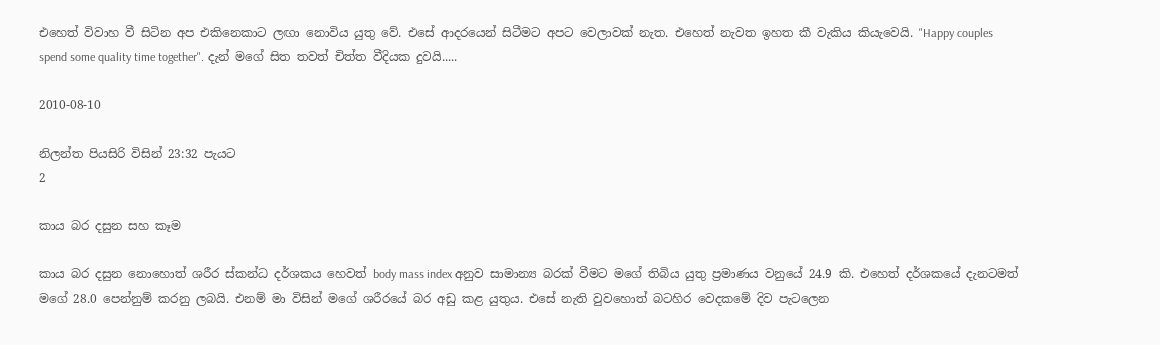එහෙත් විවාහ වී සිටින අප එකිනෙකාට ලඟා නොවිය යුතු වේ. එසේ ආදරයෙන් සිටීමට අපට වෙලාවක් නැත. එහෙත් නැවත ඉහත කී වැකිය කියැවෙයි. "Happy couples spend some quality time together". දැන් මගේ සිත තවත් චිත්ත වීදියක දුවයි.....

2010-08-10

නිලන්ත පියසිරි විසින් 23:32 පැයට
2

කාය බර දසුන සහ කෑම

කාය බර දසුන නොහොත් ශරීර ස්කන්ධ දර්ශකය හෙවත් body mass index අනුව සාමාන්‍ය බරක් වීමට මගේ තිබිය යුතු ප්‍රමාණය වනුයේ 24.9 කි. එහෙත් දර්ශකයේ දැනටමත් මගේ 28.0 පෙන්නුම් කරනු ලබයි. එනම් මා විසින් මගේ ශරීරයේ බර අඩු කළ යුතුය. එසේ නැති වුවහොත් බටහිර වෙදකමේ දිව පැටලෙන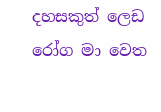දහසකුත් ලෙඩ රෝග මා වෙත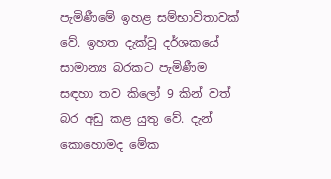පැමිණීමේ ඉහළ සම්භාවිතාවක් වේ. ඉහත දැක්වූ දර්ශකයේ සාමාන්‍ය බරකට පැමිණීම සඳහා තව කිලෝ 9 කින් වත් බර අඩු කළ යුතු වේ. දැන් කොහොමද මේක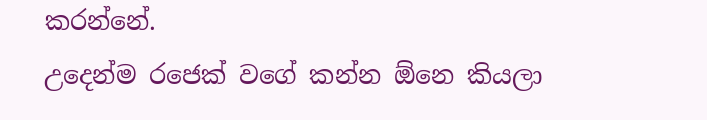කරන්නේ.
උදෙන්ම රජෙක් වගේ කන්න ඕනෙ කියලා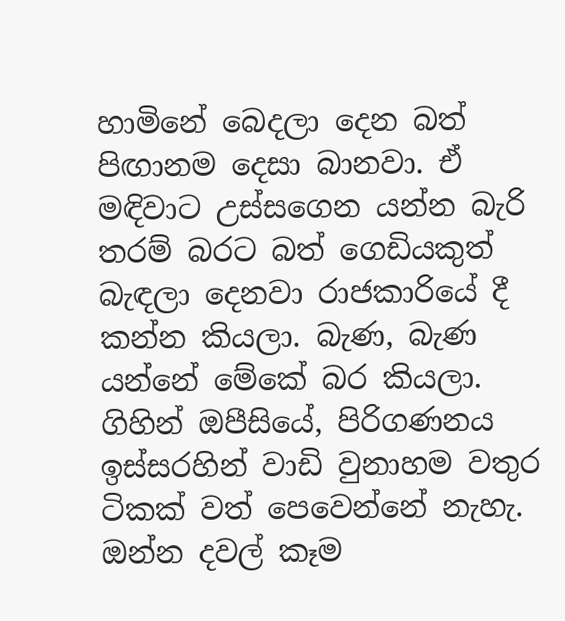හාමිනේ බෙදලා දෙන බත් පිඟානම දෙසා බානවා. ඒ මඳිවාට උස්සගෙන යන්න බැරි තරම් බරට බත් ගෙඩියකුත් බැඳලා දෙනවා රාජකාරියේ දී කන්න කියලා. බැණ, බැණ යන්නේ මේකේ බර කියලා. ගිහින් ඔපීසියේ, පිරිගණනය ඉස්සරහින් වාඩි වුනාහම වතුර ටිකක් වත් පෙවෙන්නේ නැහැ. ඔන්න දවල් කෑම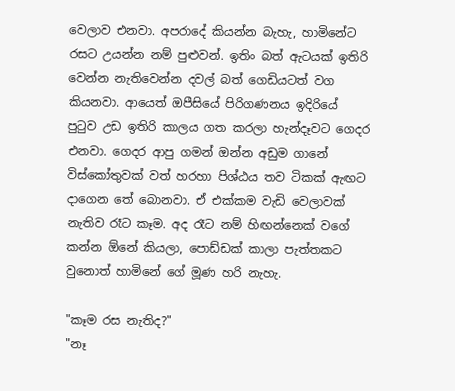වෙලාව එනවා. අපරාදේ කියන්න බැහැ, හාමිනේට රසට උයන්න නම් පුළුවන්. ඉතිං බත් ඇටයක් ඉතිරි වෙන්න නැතිවෙන්න දවල් බත් ගෙඩියටත් වග කියනවා. ආයෙත් ඔපීසියේ පිරිගණනය ඉදිරියේ  පුටුව උඩ ඉතිරි කාලය ගත කරලා හැන්දෑවට ගෙදර එනවා. ගෙදර ආපු ගමන් ඔන්න අඩුම ගානේ විස්කෝතුවක් වත් හරහා පිශ්ඨය තව ටිකක් ඇඟට දාගෙන තේ බොනවා. ඒ එක්කම වැඩි වෙලාවක් නැතිව රෑට කෑම. අද රෑට නම් හිඟන්නෙක් වගේ කන්න ඕනේ කියලා, පොඩ්ඩක් කාලා පැත්තකට වුනොත් හාමිනේ ගේ මූණ හරි නැහැ.

"කෑම රස නැතිද?"
"නෑ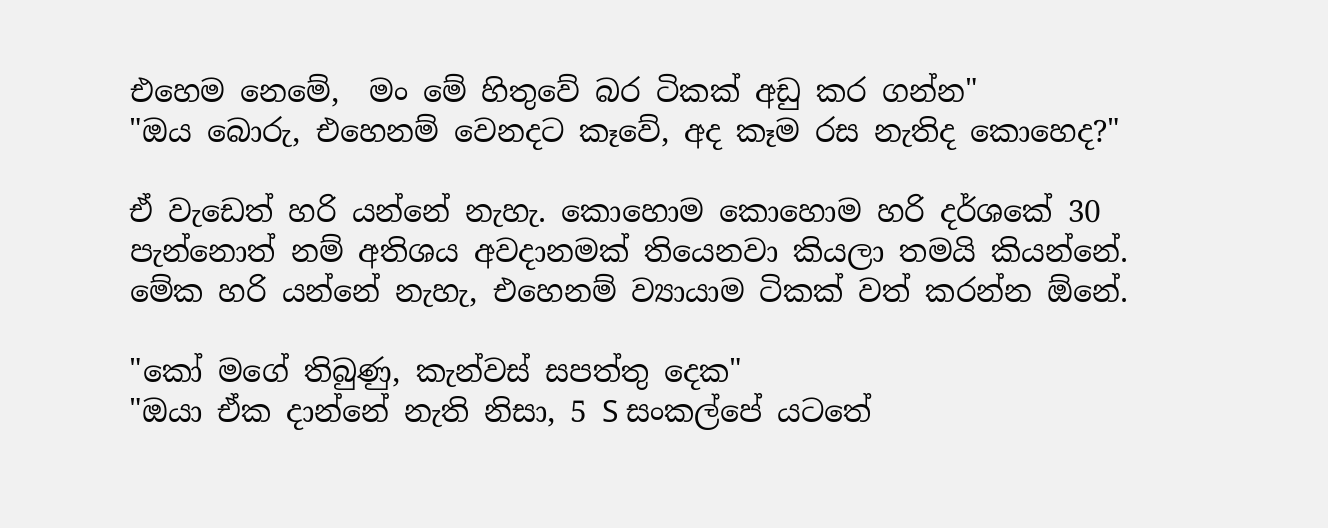එහෙම නෙමේ,  මං මේ හිතුවේ බර ටිකක් අඩු කර ගන්න"
"ඔය බොරු, එහෙනම් වෙනදට කෑවේ, අද කෑම රස නැතිද කොහෙද?"

ඒ වැඩෙත් හරි යන්නේ නැහැ. කොහොම කොහොම හරි දර්ශකේ 30 පැන්නොත් නම් අතිශය අවදානමක් තියෙනවා කියලා තමයි කියන්නේ. මේක හරි යන්නේ නැහැ, එහෙනම් ව්‍යායාම ටිකක් වත් කරන්න ඕනේ.

"කෝ මගේ තිබුණු, කැන්වස් සපත්තු දෙක"
"ඔයා ඒක දාන්නේ නැති නිසා, 5 S සංකල්පේ යටතේ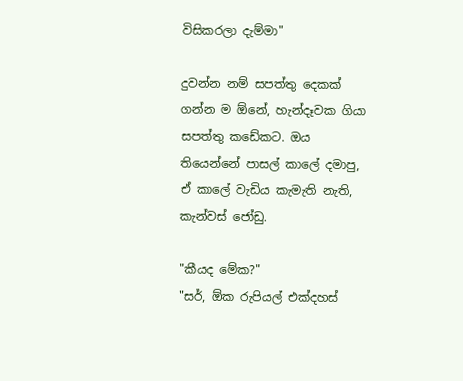විසිකරලා දැම්මා"

දුවන්න නම් සපත්තු දෙකක් ගන්න ම ඕනේ, හැන්දෑවක ගියා සපත්තු කඩේකට. ඔය තියෙන්නේ පාසල් කාලේ දමාපු, ඒ කාලේ වැඩිය කැමැති නැති, කැන්වස් ජෝඩු.

"කීයද මේක?"
"සර්, ඕක රුපියල් එක්දහස්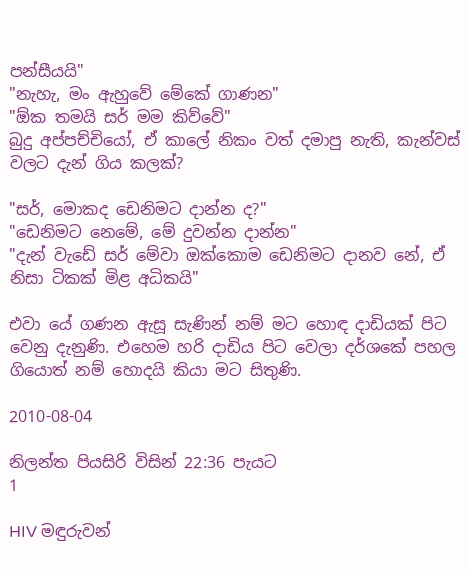පන්සීයයි"
"නැහැ, මං ඇහුවේ මේකේ ගාණන"
"ඕක තමයි සර් මම කිව්වේ"
බුදු අප්පච්චියෝ, ඒ කාලේ නිකං වත් දමාපු නැති, කැන්වස් වලට දැන් ගිය කලක්?

"සර්, මොකද ඩෙනිමට දාන්න ද?"
"ඩෙනිමට නෙමේ, මේ දුවන්න දාන්න"
"දැන් වැඩේ සර් මේවා ඔක්කොම ඩෙනිමට දානව නේ, ඒ නිසා ටිකක් මිළ අධිකයි"

එවා යේ ගණන ඇසූ සැණින් නම් මට හොඳ දාඩියක් පිට වෙනු දැනුණි. එහෙම හරි දාඩිය පිට වෙලා දර්ශකේ පහල ගියොත් නම් හොදයි කියා මට සිතුණි.

2010-08-04

නිලන්ත පියසිරි විසින් 22:36 පැයට
1

HIV මඳුරුවන්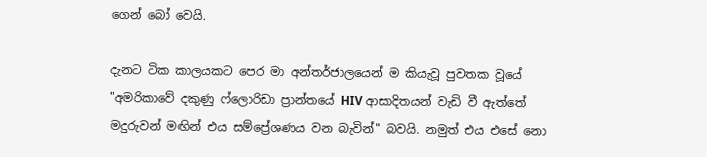ගෙන් බෝ වෙයි.

දැනට ටික කාලයකට පෙර මා අන්තර්ජාලයෙන් ම කියැවූ පුවතක වූයේ "අමරිකාවේ දකුණු ෆ්ලොරිඩා ප්‍රාන්තයේ HIV ආසාදිතයන් වැඩි වී ඇත්තේ මදුරුවන් මඟින් එය සම්ප්‍රේශණය වන බැවින්" බවයි. නමුත් එය එසේ නො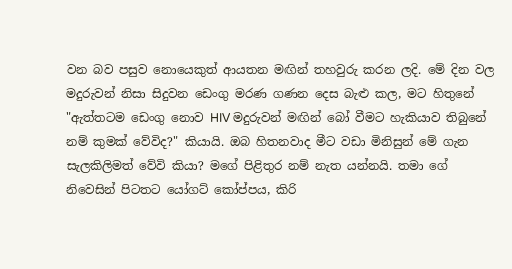වන බව පසුව නොයෙකුත් ආයතන මඟින් තහවුරු කරන ලදි. මේ දින වල මදුරුවන් නිසා සිදුවන ඩෙංගු මරණ ගණන දෙස බැළු කල, මට හිතුනේ "ඇත්තටම ඩෙංගු නොව HIV මදුරුවන් මඟින් බෝ වීමට හැකියාව තිබුනේ නම් කුමක් වේවිද?" කියායි. ඔබ හිතනවාද මීට වඩා මිනිසුන් මේ ගැන සැලකිලිමත් වේවි කියා? මගේ පිළිතුර නම් නැත යන්නයි. තමා ගේ නිවෙසින් පිටතට යෝගට් කෝප්පය, කිරි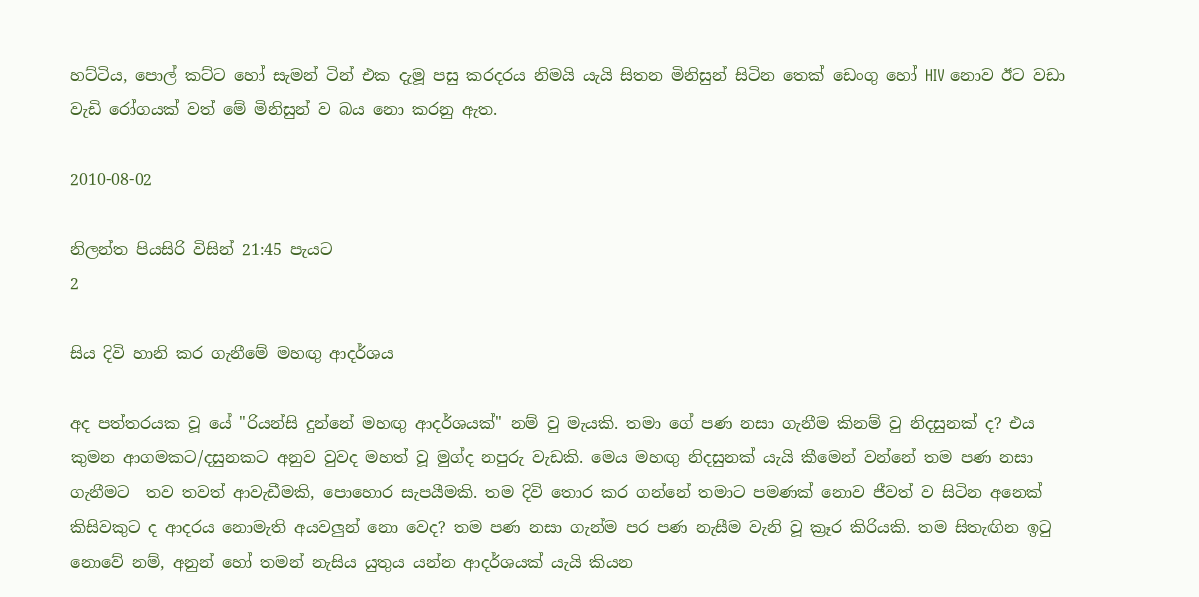හට්ටිය, පොල් කට්ට හෝ සැමන් ටින් එක දැමූ පසු කරදරය නිමයි යැයි සිතන මිනිසුන් සිටින තෙක් ඩෙංගු හෝ HIV නොව ඊට වඩා වැඩි රෝගයක් වත් මේ මිනිසුන් ව බය නො කරනු ඇත.

2010-08-02

නිලන්ත පියසිරි විසින් 21:45 පැයට
2

සිය දිවි හානි කර ගැනීමේ මහඟු ආදර්ශය

අද පත්තරයක වූ යේ "රියන්සි දුන්නේ මහඟු ආදර්ශයක්" නම් වු මැයකි. තමා ගේ පණ නසා ගැනීම කිනම් වු නිදසුනක් ද? එය කුමන ආගමකට/දසුනකට අනුව වුවද මහත් වූ මුග්ද නපුරු වැඩකි. මෙය මහඟු නිදසුනක් යැයි කීමෙන් වන්නේ තම පණ නසා ගැනීමට  තව තවත් ආවැඩීමකි, පොහොර සැපයීමකි. තම දිවි තොර කර ගන්නේ තමාට පමණක් නොව ජීවත් ව සිටින අනෙක් කිසිවකුට ද ආදරය නොමැති අයවලුන් නො වෙද? තම පණ නසා ගැන්ම පර පණ නැසීම වැනි වූ ක්‍රෑර කිරියකි. තම සිතැඟින ඉටු නොවේ නම්, අනුන් හෝ තමන් නැසිය යුතුය යන්න ආදර්ශයක් යැයි කියන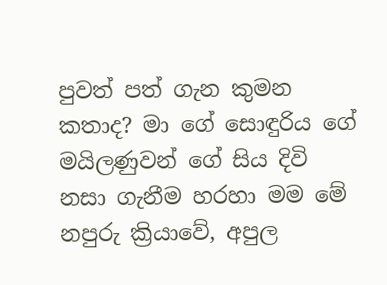පුවත් පත් ගැන කුමන කතාද? මා ගේ සොඳුරිය ගේ මයිලණුවන් ගේ සිය දිවි නසා ගැනීම හරහා මම මේ නපුරු ක්‍රියාවේ, අපුල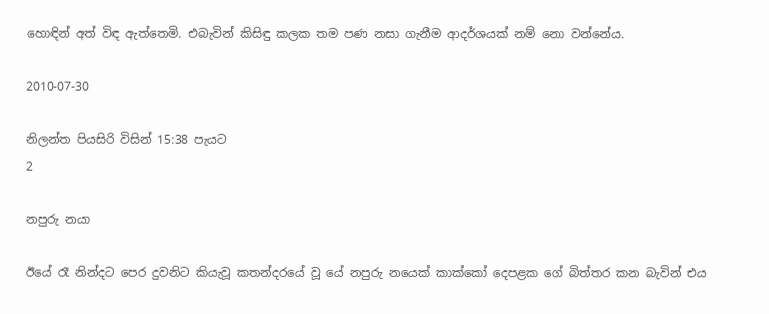හොඳින් අත් විඳ ඇත්තෙමි. එබැවින් කිසිඳු කලක තම පණ නසා ගැනීම ආදර්ශයක් නම් නො වන්නේය.

2010-07-30

නිලන්ත පියසිරි විසින් 15:38 පැයට
2

නපුරු නයා

ඊයේ රෑ නින්දට පෙර දුවනිට කියැවූ කතන්දරයේ වූ යේ නපුරු නයෙක් කාක්කෝ දෙපළක ගේ බිත්තර කන බැවින් එය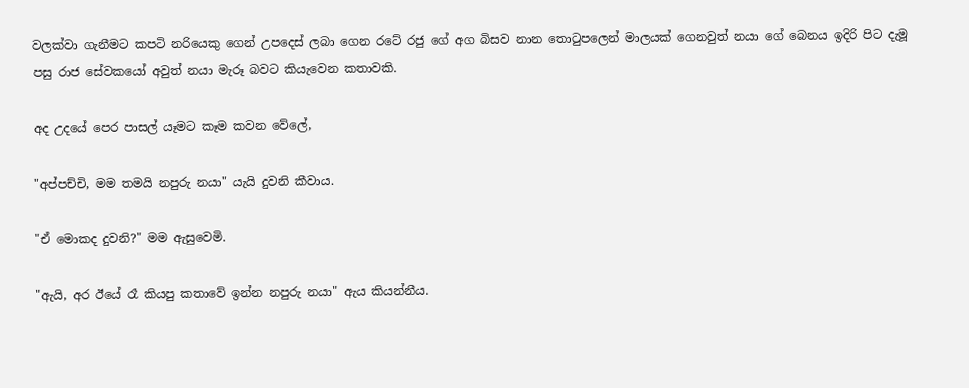වලක්වා ගැනීමට කපටි නරියෙකු ගෙන් උපදෙස් ලබා ගෙන රටේ රජු ගේ අග බිසව නාන තොටුපලෙන් මාලයක් ගෙනවුත් නයා ගේ බෙනය ඉදිරි පිට දැමූ පසු රාජ සේවකයෝ අවුත් නයා මැරූ බවට කියැවෙන කතාවකි.

අද උදයේ පෙර පාසල් යෑමට කෑම කවන වේලේ,

"අප්පච්චි, මම තමයි නපුරු නයා" යැයි දුවනි කීවාය.

"ඒ මොකද දුවනි?" මම ඇසුවෙමි.

"ඇයි, අර ඊයේ රෑ කියපු කතාවේ ඉන්න නපුරු නයා" ඇය කියන්නීය.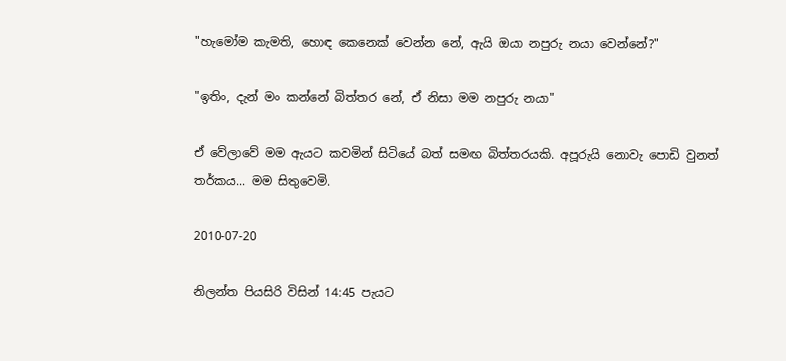"හැමෝම කැමති, හොඳ කෙනෙක් වෙන්න නේ, ඇයි ඔයා නපුරු නයා වෙන්නේ?"

"ඉතිං, දැන් මං කන්නේ බිත්තර නේ, ඒ නිසා මම නපුරු නයා"

ඒ වේලාවේ මම ඇයට කවමින් සිටියේ බත් සමඟ බිත්තරයකි. අපූරුයි නොවැ පොඩි වුනත් තර්කය... මම සිතුවෙමි.

2010-07-20

නිලන්ත පියසිරි විසින් 14:45 පැයට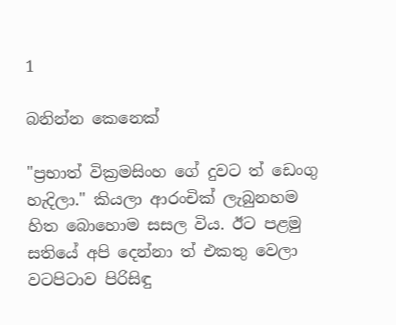1

බනින්න කෙනෙක්

"ප්‍රභාත් වික්‍රමසිංහ ගේ දුවට ත් ඩෙංගු හැදිලා." කියලා ආරංචික් ලැබුනහම හිත බොහොම සසල විය. ඊට පළමු සතියේ අපි දෙන්නා ත් එකතු වෙලා වටපිටාව පිරිසිඳු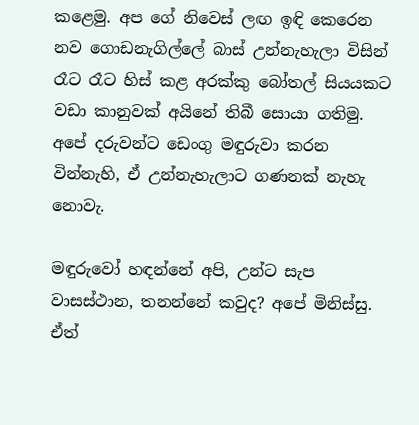කළෙමු. අප ගේ නිවෙස් ලඟ ඉඳි කෙරෙන නව ගොඩනැගිල්ලේ බාස් උන්නැහැලා විසින් රෑට රෑට හිස් කළ අරක්කු බෝතල් සියයකට වඩා කානුවක් අයිනේ තිබී සොයා ගතිමු. අපේ දරුවන්ට ඩෙංගු මඳුරුවා කරන වින්නැහි, ඒ උන්නැහැලාට ගණනක් නැහැ නොවැ.

මඳුරුවෝ හඳන්නේ අපි, උන්ට සැප වාසස්ථාන, තනන්නේ කවුද? අපේ මිනිස්සු. ඒත්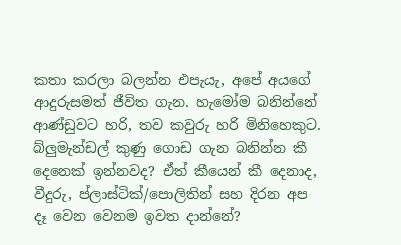කතා කරලා බලන්න එපැයැ, අපේ අයගේ ආදුරුසමත් ජීවිත ගැන. හැමෝම බනින්නේ ආණ්ඩුවට හරි, තව කවුරු හරි මිනිහෙකුට. බ්ලුමැන්ඩල් කුණු ගොඩ ගැන බනින්න කී දෙනෙක් ඉන්නවද? ඒත් කීයෙන් කී දෙනාද, වීදුරු, ප්ලාස්ටික්/පොලිතින් සහ දිරන අප දෑ වෙන වෙනම ඉවත දාන්නේ?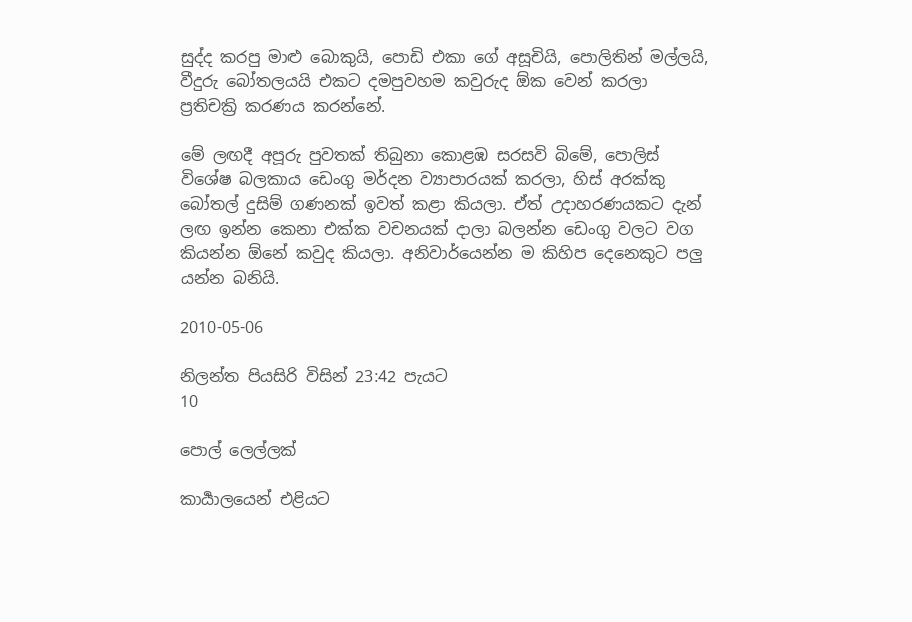සුද්ද කරපු මාළු බොකුයි, පොඩි එකා ගේ අසූචියි, පොලිතින් මල්ලයි, වීදුරු බෝතලයයි එකට දමපුවහම කවුරුද ඕක වෙන් කරලා ප්‍රතිචක්‍රි කරණය කරන්නේ.

මේ ලඟදී අපූරු පුවතක් තිබුනා කොළඹ සරසවි බිමේ, පොලිස් විශේෂ බලකාය ඩෙංගු මර්දන ව්‍යාපාරයක් කරලා, හිස් අරක්කු බෝතල් දුසිම් ගණනක් ඉවත් කළා කියලා. ඒත් උදාහරණයකට දැන් ලඟ ඉන්න කෙනා එක්ක වචනයක් දාලා බලන්න ඩෙංගු වලට වග කියන්න ඕනේ කවුද කියලා. අනිවාර්යෙන්න ම කිහිප දෙනෙකුට පලු යන්න බනියි.

2010-05-06

නිලන්ත පියසිරි විසින් 23:42 පැයට
10

පොල් ලෙල්ලක්

කාර්‍යාලයෙන් එළියට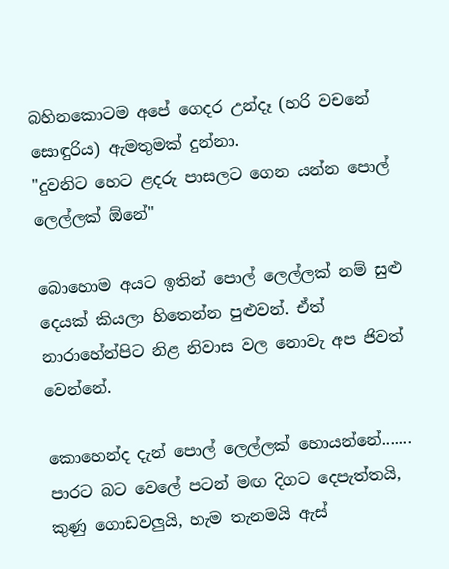බහිනකොටම අපේ ගෙදර උන්දෑ (හරි වචනේ සොඳුරිය) ඇමතුමක් දුන්නා.
"දුවනිට හෙට ළදරු පාසලට ගෙන යන්න පොල් ලෙල්ලක් ඕනේ"

බොහොම අයට ඉතින් පොල් ලෙල්ලක් නම් සුළු දෙයක් කියලා හිතෙන්න පුළුවන්. ඒත් නාරාහේන්පිට නිළ නිවාස වල නොවැ අප ජිවත් වෙන්නේ.

කොහෙන්ද දැන් පොල් ලෙල්ලක් හොයන්නේ....... පාරට බට වෙලේ පටන් මඟ දිගට දෙපැත්තයි, කුණු ගොඩවලුයි, හැම තැනමයි ඇස්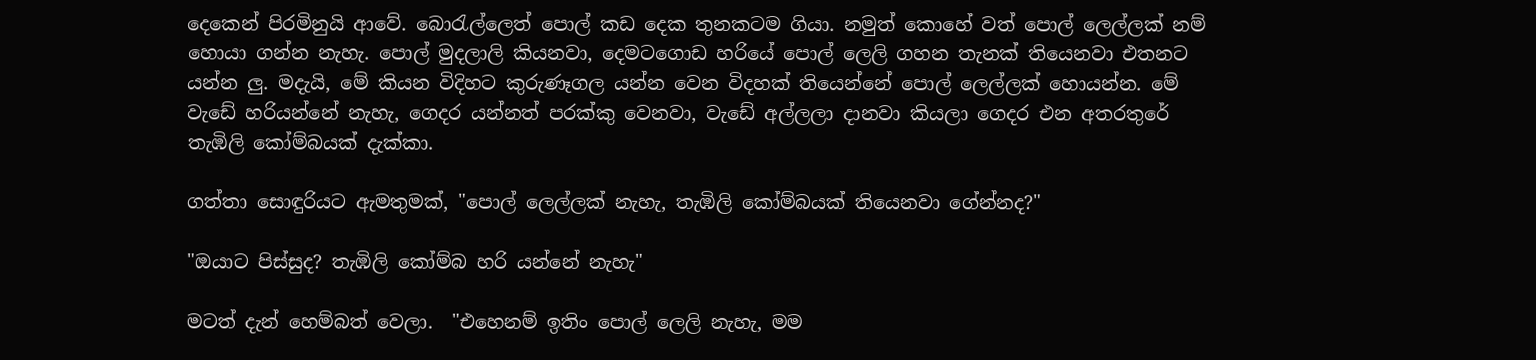දෙකෙන් පිරමිනුයි ආවේ. බොරැල්ලෙත් පොල් කඩ දෙක තුනකටම ගියා. නමුත් කොහේ වත් පොල් ලෙල්ලක් නම් හොයා ගන්න නැහැ. පොල් මුදලාලි කියනවා, දෙමටගොඩ හරියේ පොල් ලෙලි ගහන තැනක් තියෙනවා එතනට යන්න ලු. මදැයි, මේ කියන විදිහට කුරුණෑගල යන්න වෙන විදහක් තියෙන්නේ පොල් ලෙල්ලක් හොයන්න. මේ වැඩේ හරියන්නේ නැහැ, ගෙදර යන්නත් පරක්කු වෙනවා, වැඩේ අල්ලලා දානවා කියලා ගෙදර එන අතරතුරේ තැඹිලි කෝම්බයක් දැක්කා.

ගත්තා සොඳුරියට ඇමතුමක්, "පොල් ලෙල්ලක් නැහැ, තැඹිලි කෝම්බයක් තියෙනවා ගේන්නද?"

"ඔයාට පිස්සුද? තැඹිලි කෝම්බ හරි යන්නේ නැහැ"

මටත් දැන් හෙම්බත් වෙලා.  "එහෙනම් ඉතිං පොල් ලෙලි නැහැ, මම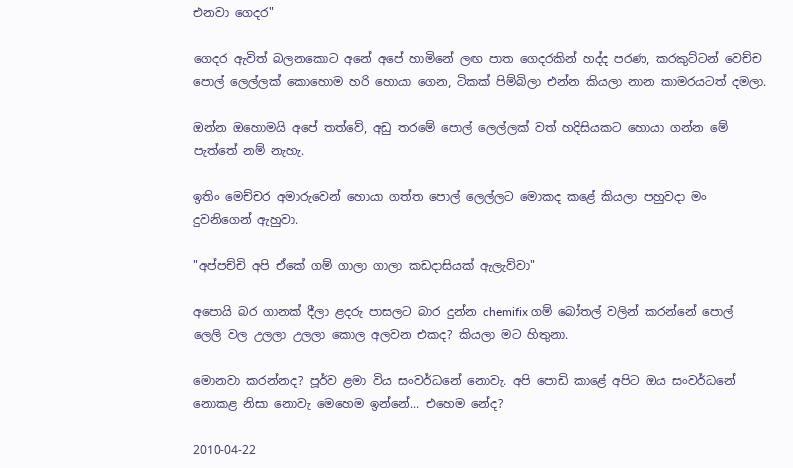එනවා ගෙදර"

ගෙදර ඇවිත් බලනකොට අනේ අපේ හාමිනේ ලඟ පාත ගෙදරකින් හද්ද පරණ, කරකුට්ටන් වෙච්ච පොල් ලෙල්ලක් කොහොම හරි හොයා ගෙන, ටිකක් පිම්බිලා එන්න කියලා නාන කාමරයටත් දමලා.

ඔන්න ඔහොමයි අපේ තත්වේ, අඩු තරමේ පොල් ලෙල්ලක් වත් හදිසියකට හොයා ගන්න මේ පැත්තේ නම් නැහැ.

ඉතිං මෙච්චර අමාරුවෙන් හොයා ගත්ත පොල් ලෙල්ලට මොකද කළේ කියලා පහුවදා මං දුවනිගෙන් ඇහුවා.

"අප්පච්චි අපි ඒකේ ගම් ගාලා ගාලා කඩදාසියක් ඇලැව්වා"

අපොයි බර ගානක් දීලා ළදරු පාසලට බාර දුන්න chemifix ගම් බෝතල් වලින් කරන්නේ පොල් ලෙලි වල උලලා උලලා කොල අලවන එකද? කියලා මට හිතුනා.

මොනවා කරන්නද? පූර්ව ළමා විය සංවර්ධනේ නොවැ. අපි පොඩි කාළේ අපිට ඔය සංවර්ධනේ නොකළ නිසා නොවැ මෙහෙම ඉන්නේ... එහෙම නේද?

2010-04-22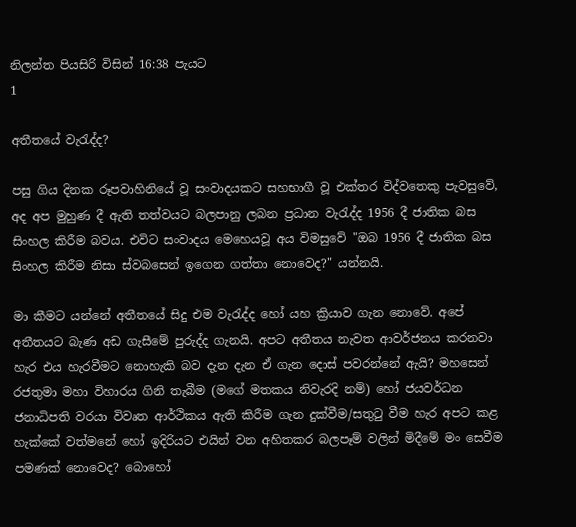නිලන්ත පියසිරි විසින් 16:38 පැයට
1

අතීතයේ වැරැද්ද?

පසු ගිය දිනක රූපවාහිනියේ වූ සංවාදයකට සහභාගී වූ එක්තර විද්වතෙකු පැවසුවේ, අද අප මුහුණ දී ඇති තත්වයට බලපානු ලබන ප්‍රධාන වැරැද්ද 1956 දී ජාතික බස සිංහල කිරීම බවය. එවිට සංවාදය මෙහෙයවූ අය විමසුවේ "ඔබ 1956 දී ජාතික බස සිංහල කිරීම නිසා ස්වබසෙන් ඉගෙන ගත්තා නොවෙද?" යන්නයි.

මා කීමට යන්නේ අතීතයේ සිදු එම වැරැද්ද හෝ යහ ක්‍රියාව ගැන නොවේ. අපේ අතීතයට බැණ අඩ ගැසීමේ පුරුද්ද ගැනයි. අපට අතීතය නැවත ආවර්ජනය කරනවා හැර එය හැරවීමට නොහැකි බව දැන දැන ඒ ගැන දොස් පවරන්නේ ඇයි? මහසෙන් රජතුමා මහා විහාරය ගිනි තැබීම (මගේ මතකය නිවැරදි නම්) හෝ ජයවර්ධන ජනාධිපති වරයා විවෘත ආර්ථිකය ඇති කිරීම ගැන දුක්වීම/සතුටු වීම හැර අපට කළ හැක්කේ වත්මනේ හෝ ඉදිරියට එයින් වන අහිතකර බලපෑම් වලින් මිදීමේ මං සෙවීම පමණක් නොවෙද? බොහෝ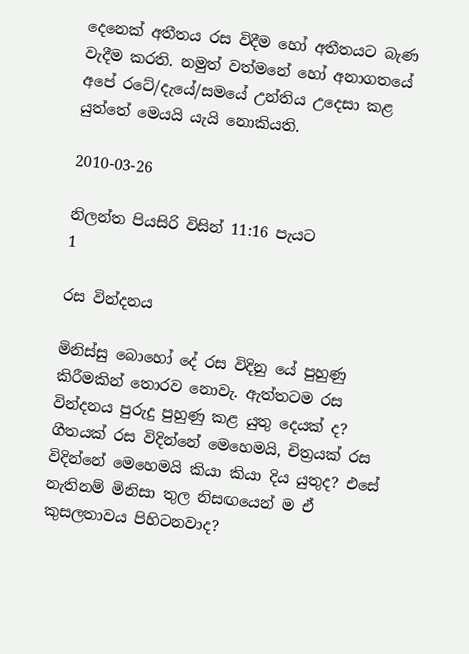දෙනෙක් අතීතය රස විදීම හෝ අතීතයට බැණ වැදීම කරති. නමුත් වත්මනේ හෝ අනාගතයේ අපේ රටේ/දැයේ/සමයේ උන්තිය උදෙසා කළ යුත්තේ මෙයයි යැයි නොකියති.

2010-03-26

නිලන්ත පියසිරි විසින් 11:16 පැයට
1

රස වින්දනය

මිනිස්සු බොහෝ දේ රස විදිනු යේ පුහුණු කිරීමකින් තොරව නොවැ. ඇත්තටම රස වින්දනය පුරුදු පුහුණු කළ යුතු දෙයක් ද? ගීතයක් රස විදින්නේ මෙහෙමයි, චිත්‍රයක් රස විදින්නේ මෙහෙමයි කියා කියා දිය යුතුද? එසේ නැතිනම් මිනිසා තුල නිසඟයෙන් ම ඒ කුසලතාවය පිහිටනවාද?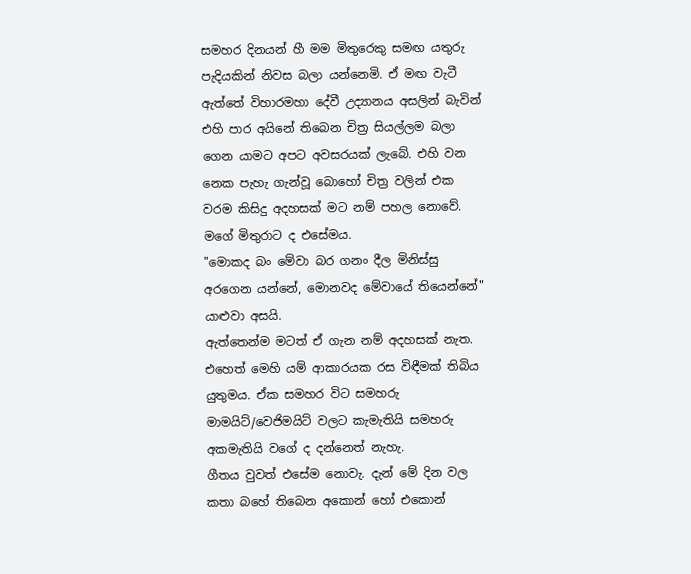සමහර දිනයන් හී මම මිතුරෙකු සමඟ යතුරු පැදියකින් නිවස බලා යන්නෙමි. ඒ මඟ වැටී ඇත්තේ විහාරමහා දේවී උද්‍යානය අසලින් බැවින් එහි පාර අයිනේ තිබෙන චිත්‍ර සියල්ලම බලා ගෙන යාමට අපට අවසරයක් ලැබේ. එහි වන නෙක පැහැ ගැන්වූ බොහෝ චිත්‍ර වලින් එක වරම කිසිදු අදහසක් මට නම් පහල නොවේ. මගේ මිතුරාට ද එසේමය.
"මොකද බං මේවා බර ගනං දීල මිනිස්සු අරගෙන යන්නේ, මොනවද මේවායේ තියෙන්නේ" යාළුවා අසයි.
ඇත්තෙන්ම මටත් ඒ ගැන නම් අදහසක් නැත. එහෙත් මෙහි යම් ආකාරයක රස විඳීමක් තිබිය යුතුමය. ඒක සමහර විට සමහරු මාමයිට්/වෙජිමයිට් වලට කැමැතියි සමහරු අකමැතියි වගේ ද දන්නෙත් නැහැ.
ගීතය වුවත් එසේම නොවැ. දැන් මේ දින වල කතා බහේ තිබෙන අකොන් හෝ එකොන්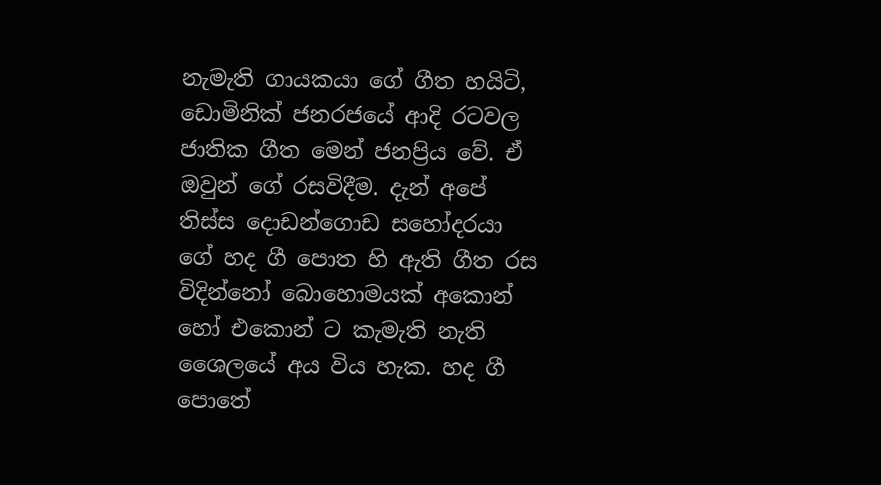නැමැති ගායකයා ගේ ගීත හයිටි, ඩොමිනික් ජනරජයේ ආදි රටවල ජාතික ගීත මෙන් ජනප්‍රිය වේ. ඒ ඔවුන් ගේ රසවිදීම. දැන් අපේ තිස්ස දොඩන්ගොඩ සහෝදරයා ගේ හද ගී පොත හි ඇති ගීත රස විදින්නෝ බොහොමයක් අකොන් හෝ එකොන් ට කැමැති නැති ශෛලයේ අය විය හැක. හද ගී පොතේ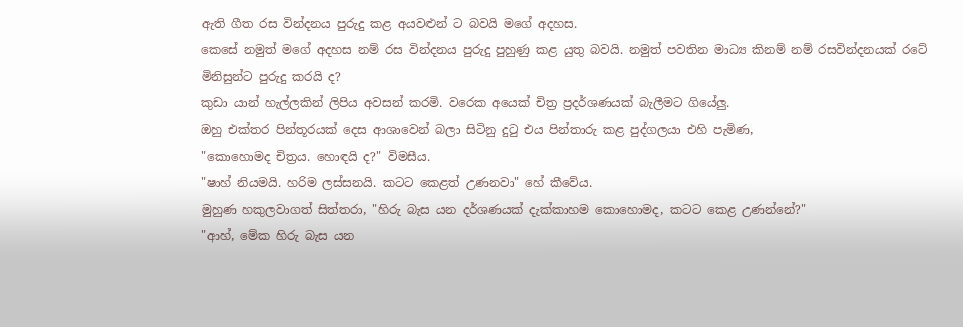ඇති ගීත රස වින්දනය පුරුදු කළ අයවළුන් ට බවයි මගේ අදහස.
කෙසේ නමුත් මගේ අදහස නම් රස වින්දනය පුරුදු පුහුණු කළ යුතු බවයි. නමුත් පවතින මාධ්‍ය කිනම් නම් රසවින්දනයක් රටේ මිනිසුන්ට පුරුදු කරයි ද?
කුඩා යාන් හැල්ලකින් ලිපිය අවසන් කරමි. වරෙක අයෙක් චිත්‍ර ප්‍රදර්ශණයක් බැලීමට ගියේලු.
ඔහු එක්තර පින්තූරයක් දෙස ආශාවෙන් බලා සිටිනු දුටු එය පින්තාරු කළ පුද්ගලයා එහි පැමිණ,
"කොහොමද චිත්‍රය. හොඳයි ද?" විමසීය.
"ෂාහ් නියමයි. හරිම ලස්සනයි. කටට කෙළත් උණනවා" හේ කීවේය.
මුහුණ හකුලවාගත් සිත්තරා, "හිරු බැස යන දර්ශණයක් දැක්කාහම කොහොමද, කටට කෙළ උණන්නේ?"
"ආහ්, මේක හිරු බැස යන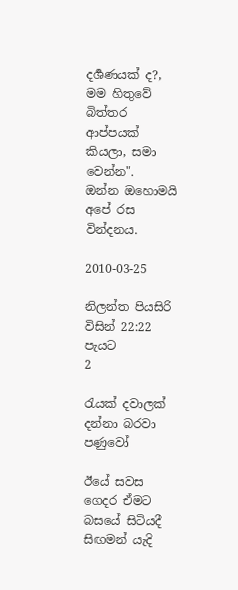දර්‍ශණයක් ද?, මම හිතුවේ බිත්තර ආප්පයක් කියලා, සමා වෙන්න".
ඔන්න ඔහොමයි අපේ රස වින්දනය.

2010-03-25

නිලන්ත පියසිරි විසින් 22:22 පැයට
2

රැයක් දවාලක් දන්නා බරවා පණුවෝ

ඊයේ සවස ගෙදර ඒමට බසයේ සිටියදී සිඟමන් යැදි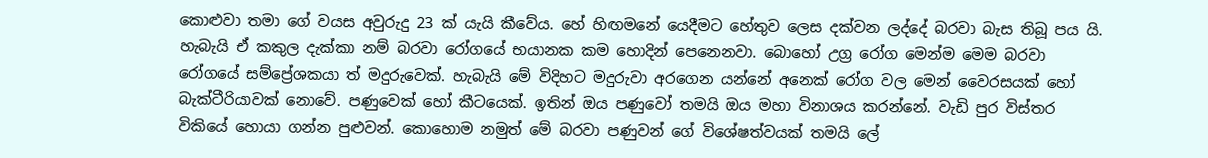කොළුවා තමා ගේ වයස අවුරුදු 23 ක් යැයි කීවේය. හේ හිඟමනේ යෙදීමට හේතුව ලෙස දක්වන ලද්දේ බරවා බැස තිබූ පය යි. හැබැයි ඒ කකුල දැක්කා නම් බරවා රෝගයේ භයානක කම හොදින් පෙනෙනවා. බොහෝ උග්‍ර රෝග මෙන්ම මෙම බරවා රෝගයේ සම්ප්‍රේශකයා ත් මදුරුවෙක්. හැබැයි මේ විදිහට මදුරුවා අරගෙන යන්නේ අනෙක් රෝග වල මෙන් වෛරසයක් හෝ බැක්ටීරියාවක් නොවේ. පණුවෙක් හෝ කීටයෙක්. ඉතින් ඔය පණුවෝ තමයි ඔය මහා විනාශය කරන්නේ. වැඩි පුර විස්තර විකියේ හොයා ගන්න පුළුවන්. කොහොම නමුත් මේ බරවා පණුවන් ගේ විශේෂත්වයක් තමයි ලේ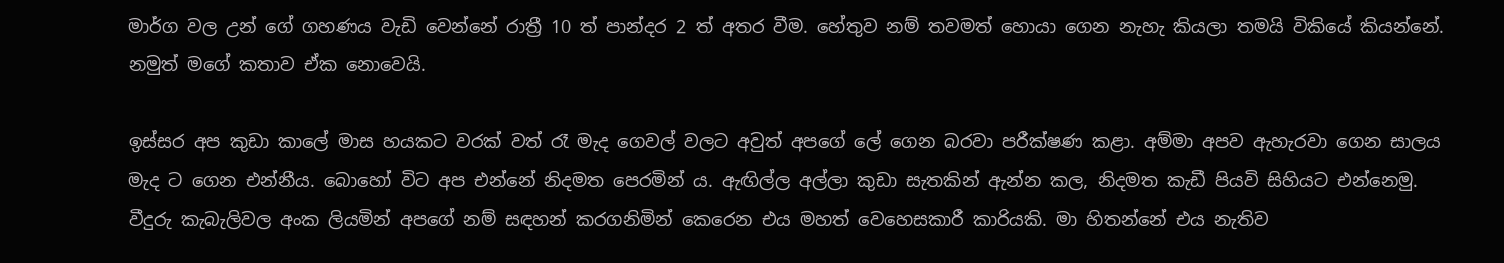මාර්ග වල උන් ගේ ගහණය වැඩි වෙන්නේ රාත්‍රී 10 ත් පාන්දර 2 ත් අතර වීම. හේතුව නම් තවමත් හොයා ගෙන නැහැ කියලා තමයි විකියේ කියන්නේ. නමුත් මගේ කතාව ඒක නොවෙයි.

ඉස්සර අප කුඩා කාලේ මාස හයකට වරක් වත් රෑ මැද ගෙවල් වලට අවුත් අපගේ ලේ ගෙන බරවා පරීක්ෂණ කළා. අම්මා අපව ඇහැරවා ගෙන සාලය මැද ට ගෙන එන්නීය. බොහෝ විට අප එන්නේ නිදමත පෙරමින් ය. ඇඟිල්ල අල්ලා කුඩා සැතකින් ඇන්න කල, නිදමත කැඩී පියවි සිහියට එන්නෙමු. වීදුරු කැබැලිවල අංක ලියමින් අපගේ නම් සඳහන් කරගනිමින් කෙරෙන එය මහත් වෙහෙසකාරී කාරියකි. මා හිතන්නේ එය නැතිව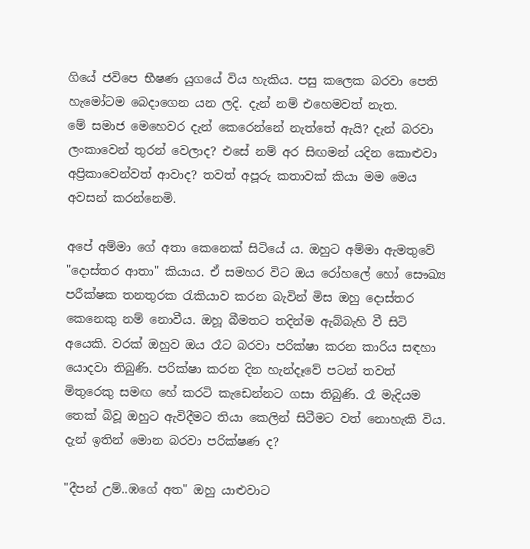ගියේ ජවිපෙ භීෂණ යුගයේ විය හැකිය. පසු කලෙක බරවා පෙති හැමෝටම බෙදාගෙන යන ලදි. දැන් නම් එහෙමවත් නැත.
මේ සමාජ මෙහෙවර දැන් කෙරෙන්නේ නැත්තේ ඇයි? දැන් බරවා ලංකාවෙන් තුරන් වෙලාද? එසේ නම් අර සිඟමන් යදින කොළුවා අප්‍රිකාවෙන්වත් ආවාද? තවත් අපූරු කතාවක් කියා මම මෙය අවසන් කරන්නෙමි.

අපේ අම්මා ගේ අතා කෙනෙක් සිටියේ ය. ඔහුට අම්මා ඇමතුවේ "දොස්තර ආතා" කියාය. ඒ සමහර විට ඔය රෝහලේ හෝ සෞඛ්‍ය පරීක්ෂක තනතුරක රැකියාව කරන බැවින් මිස ඔහු දොස්තර කෙනෙකු නම් නොවීය. ඔහූ බීමතට තදින්ම ඇබ්බැහි වී සිටි අයෙකි. වරක් ඔහුව ඔය රෑට බරවා පරික්ෂා කරන කාරිය සඳහා යොදවා තිබුණි. පරික්ෂා කරන දින හැන්දෑවේ පටන් තවත් මිතුරෙකු සමඟ හේ කරටි කැඩෙන්නට ගසා තිබුණි. රෑ මැදියම තෙක් බිවූ ඔහුට ඇවිදීමට තියා කෙලින් සිටීමට වත් නොහැකි විය. දැන් ඉතින් මොන බරවා පරික්ෂණ ද?

"දීපන් උම්..ඹගේ අත" ඔහු යාළුවාට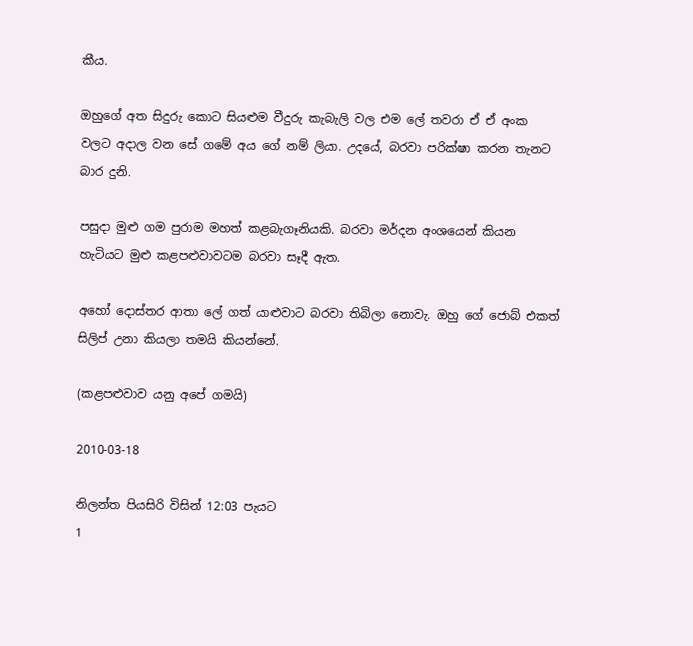කීය.

ඔහුගේ අත සිදුරු කොට සියළුම වීදුරු කැබැලි වල එම ලේ තවරා ඒ ඒ අංක වලට අදාල වන සේ ගමේ අය ගේ නම් ලියා. උදයේ, බරවා පරික්ෂා කරන තැනට බාර දුනි.

පසුදා මුළු ගම පුරාම මහත් කළබැගෑනියකි. බරවා මර්දන අංශයෙන් කියන හැටියට මුළු කළපළුවාවටම බරවා සෑදී ඇත.

අහෝ දොස්තර ආතා ලේ ගත් යාළුවාට බරවා තිබිලා නොවැ. ඔහු ගේ ජොබ් එකත් සිලිප් උනා කියලා තමයි කියන්නේ.

(කළපළුවාව යනු අපේ ගමයි)

2010-03-18

නිලන්ත පියසිරි විසින් 12:03 පැයට
1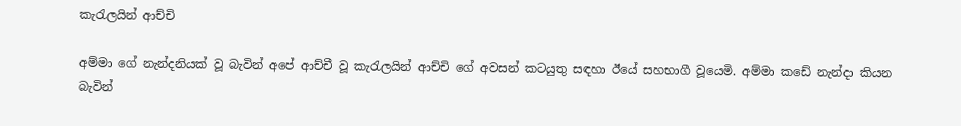කැරැලයින් ආච්චි

අම්මා ගේ නැන්දනියක් වූ බැවින් අපේ ආච්චී වූ කැරැලයින් ආච්චි ගේ අවසන් කටයුතු සඳහා ඊයේ සහභාගී වූයෙමි. අම්මා කඩේ නැන්දා කියන බැවින්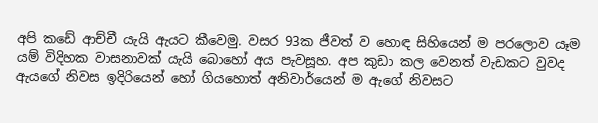අපි කඩේ ආච්චී යැයි ඇයට කීවෙමු. වසර 93ක ජීවත් ව හොඳ සිහියෙන් ම පරලොව යෑම යම් විදිහක වාසනාවක් යැයි බොහෝ අය පැවසූහ. අප කුඩා කල වෙනත් වැඩකට වුවද ඇයගේ නිවස ඉදිරියෙන් හෝ ගියහොත් අනිවාර්යෙන් ම ඇගේ නිවසට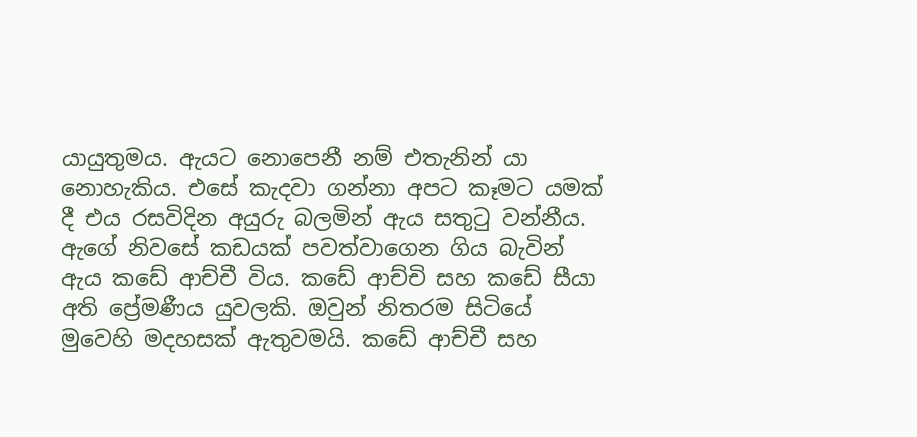යායුතුමය. ඇයට නොපෙනී නම් එතැනින් යා නොහැකිය. එසේ කැදවා ගන්නා අපට කෑමට යමක් දී එය රසවිදින අයුරු බලමින් ඇය සතුටු වන්නීය. ඇගේ නිවසේ කඩයක් පවත්වාගෙන ගිය බැවින් ඇය කඩේ ආච්චී විය. කඩේ ආච්චි සහ කඩේ සීයා අති ප්‍රේමණීය යුවලකි. ඔවුන් නිතරම සිටියේ මුවෙහි මදහසක් ඇතුවමයි. කඩේ ආච්චී සහ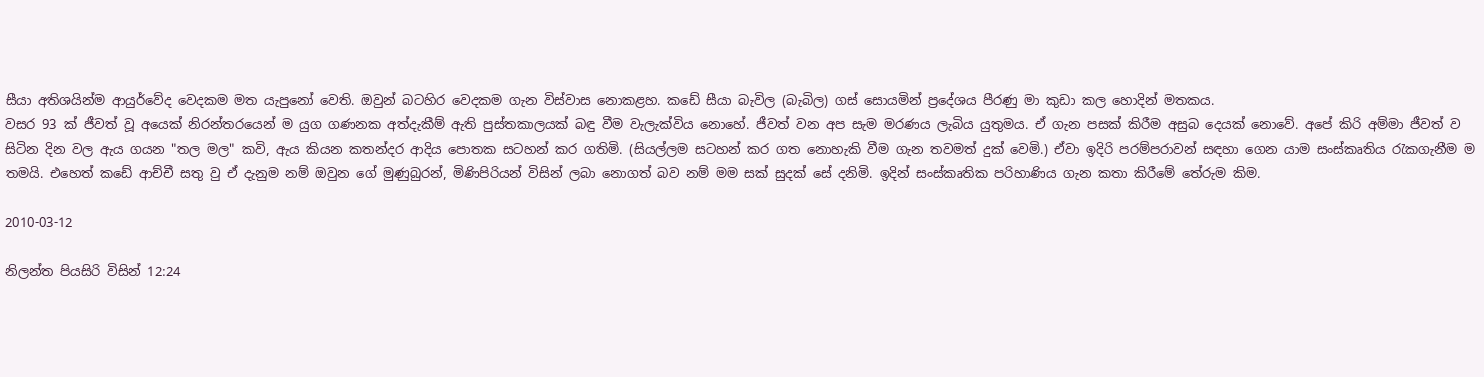සීයා අතිශයින්ම ආයුර්වේද වෙදකම මත යැපුනෝ වෙති. ඔවුන් බටහිර වෙදකම ගැන විස්වාස නොකළහ. කඩේ සීයා බැවිල (බැබිල) ගස් සොයමින් ප්‍රදේශය පීරණු මා කුඩා කල හොදින් මතකය.
වසර 93 ක් ජීවත් වූ අයෙක් නිරන්තරයෙන් ම යුග ගණනක අත්දැකීම් ඇති පුස්තකාලයක් බඳු වීම වැලැක්විය නොහේ. ජීවත් වන අප සැම මරණය ලැබිය යුතුමය. ඒ ගැන පසක් කිරීම අසුබ දෙයක් නොවේ. අපේ කිරි අම්මා ජීවත් ව සිටින දින වල ඇය ගයන "තල මල" කවි, ඇය කියන කතන්දර ආදිය පොතක සටහන් කර ගතිමි. (සියල්ලම සටහන් කර ගත නොහැකි වීම ගැන තවමත් දුක් වෙමි.) ඒවා ඉදිරි පරම්පරාවන් සඳහා ගෙන යාම සංස්කෘතිය රැකගැනීම ම තමයි. එහෙත් කඩේ ආච්චී සතු වු ඒ දැනුම නම් ඔවුන ගේ මුණුබුරන්, මිණිපිරියන් විසින් ලබා නොගත් බව නම් මම සක් සුදක් සේ දනිමි. ඉදින් සංස්කෘතික පරිහාණිය ගැන කතා කිරීමේ තේරුම කිම.

2010-03-12

නිලන්ත පියසිරි විසින් 12:24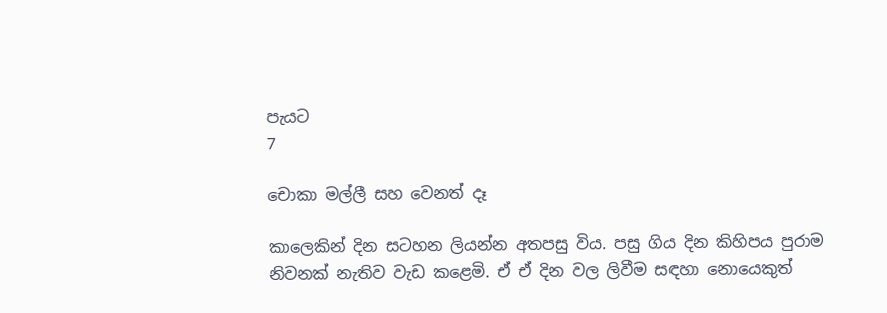පැයට
7

චොකා මල්ලී සහ වෙනත් දෑ

කාලෙකින් දින සටහන ලියන්න අතපසු විය. පසු ගිය දින කිහිපය පුරාම නිවනක් නැතිව වැඩ කළෙමි. ඒ ඒ දින වල ලිවීම සඳහා නොයෙකුත්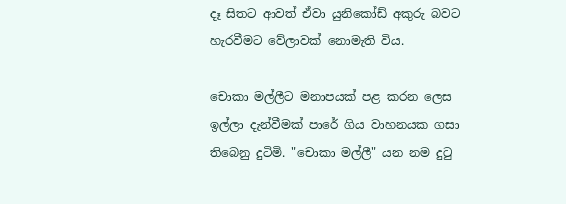දෑ සිතට ආවත් ඒවා යුනිකෝඩ් අකුරු බවට හැරවීමට වේලාවක් නොමැති විය.

චොකා මල්ලීට මනාපයක් පළ කරන ලෙස ඉල්ලා දැන්වීමක් පාරේ ගිය වාහනයක ගසා තිබෙනු දුටිමි. "චොකා මල්ලී" යන නම දුටු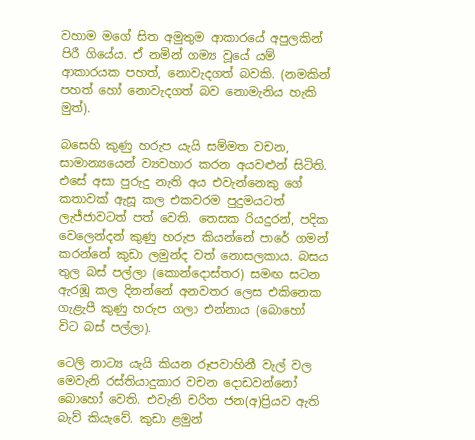වහාම මගේ සිත අමුතුම ආකාරයේ අපුලකින් පිරී ගියේය. ඒ නමින් ගම්‍ය වූයේ යම් ආකාරයක පහත්, නොවැදගත් බවකි. (නමකින් පහත් හෝ නොවැදගත් බව නොමැනිය හැකි මුත්).

බසෙහි කුණු හරුප යැයි සම්මත වචන, සාමාන්‍යයෙන් ව්‍යවහාර කරන අයවළුන් සිටිති. එසේ අසා පුරුදු නැති අය එවැන්නෙකු ගේ කතාවක් ඇසූ කල එකවරම පුදුමයටත් ලැජ්ජාවටත් පත් වෙති. තෙසක රියදුරන්, පදික වෙලෙන්දන් කුණු හරුප කියන්නේ පාරේ ගමන් කරන්නේ කුඩා ලමුන්ද වත් නොසලකාය. බසය තුල බස් පල්ලා (කොන්දොස්තර) සමඟ සටන ඇරඹූ කල දිනන්නේ අනවතර ලෙස එකිනෙක ගැළැපී කුණු හරුප ගලා එන්නාය (බොහෝ විට බස් පල්ලා).

ටෙලි නාට්‍ය යැයි කියන රූපවාහිනී වැල් වල මෙවැනි රස්තියාදුකාර වචන දොඩවන්නෝ බොහෝ වෙති. එවැනි චරිත ජන(අ)ප්‍රියව ඇති බැව් කියැවේ. කුඩා ළමුන්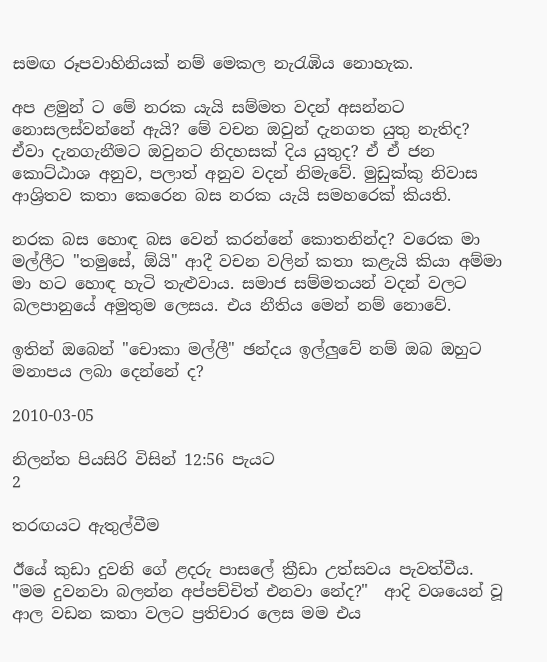සමඟ රූපවාහිනියක් නම් මෙකල නැරැඹිය නොහැක.

අප ළමුන් ට මේ නරක යැයි සම්මත වදන් අසන්නට නොසලස්වන්නේ ඇයි? මේ වචන ඔවුන් දැනගත යුතු නැතිද? ඒවා දැනගැනීමට ඔවුනට නිදහසක් දිය යුතුද? ඒ ඒ ජන කොට්ඨාශ අනුව, පලාත් අනුව වදන් නිමැවේ. මුඩුක්කු නිවාස ආශ්‍රිතව කතා කෙරෙන බස නරක යැයි සමහරෙක් කියති.

නරක බස හොඳ බස වෙන් කරන්නේ කොතනින්ද? වරෙක මා මල්ලීට "තමුසේ, ඕයි" ආදී වචන වලින් කතා කළැයි කියා අම්මා මා හට හොඳ හැටි තැළුවාය. සමාජ සම්මතයන් වදන් වලට බලපානුයේ අමුතුම ලෙසය. එය නීතිය මෙන් නම් නොවේ.

ඉතින් ඔබෙන් "චොකා මල්ලී" ඡන්දය ඉල්ලුවේ නම් ඔබ ඔහුට මනාපය ලබා දෙන්නේ ද?

2010-03-05

නිලන්ත පියසිරි විසින් 12:56 පැයට
2

තරඟයට ඇතුල්වීම

ඊයේ කුඩා දුවනි ගේ ළදරු පාසලේ ක්‍රීඩා උත්සවය පැවත්වීය. "මම දුවනවා බලන්න අප්පච්චිත් එනවා නේද?"  ආදි වශයෙන් වූ ආල වඩන කතා වලට ප්‍රතිචාර ලෙස මම එය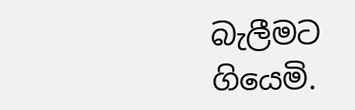බැලීමට ගියෙමි.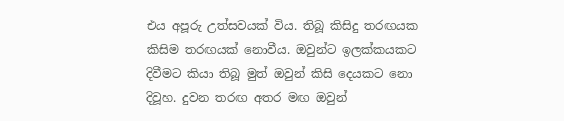එය අපූරු උත්සවයක් විය. තිබූ කිසිදු තරඟයක කිසිම තරඟයක් නොවීය. ඔවුන්ට ඉලක්කයකට දිවීමට කියා තිබූ මුත් ඔවුන් කිසි දෙයකට නො දිවූහ. දුවන තරඟ අතර මඟ ඔවුන්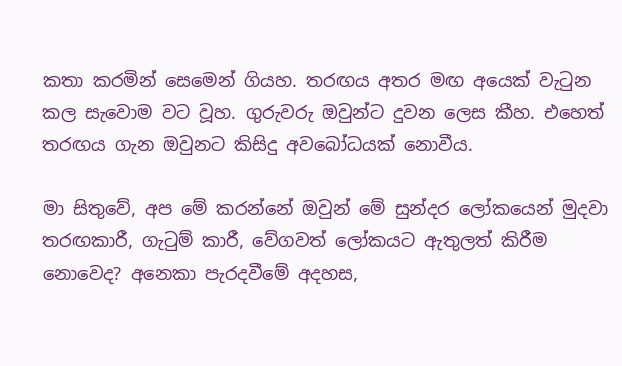කතා කරමින් සෙමෙන් ගියහ. තරඟය අතර මඟ අයෙක් වැටුන කල සැවොම වට වූහ. ගුරුවරු ඔවුන්ට දුවන ලෙස කීහ. එහෙත් තරඟය ගැන ඔවුනට කිසිදු අවබෝධයක් නොවීය.

මා සිතුවේ, අප මේ කරන්නේ ඔවුන් මේ සුන්දර ලෝකයෙන් මුදවා තරඟකාරී, ගැටුම් කාරී, වේගවත් ලෝකයට ඇතුලත් කිරීම නොවෙද? අනෙකා පැරදවීමේ අදහස,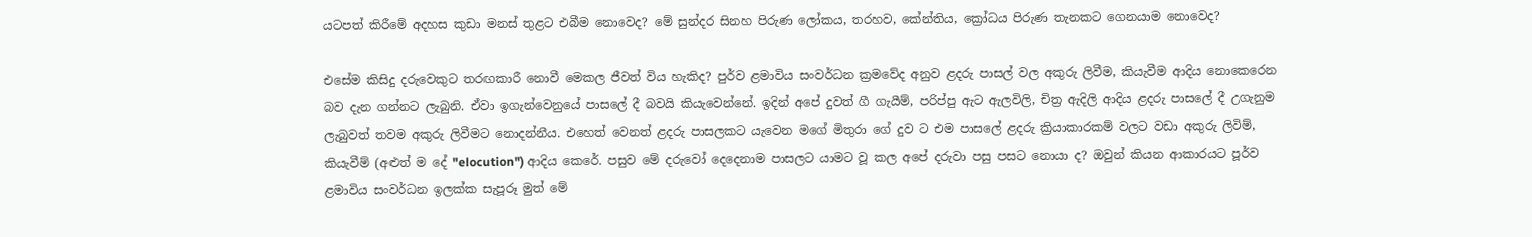යටපත් කිරීමේ අදහස කුඩා මනස් තුළට එබීම නොවෙද? මේ සුන්දර සිනහ පිරුණ ලෝකය, තරහව, කේන්තිය, ක්‍රෝධය පිරුණ තැනකට ගෙනයාම නොවෙද?

එසේම කිසිදු දරුවෙකුට තරඟකාරී නොවී මෙකල ජීවත් විය හැකිද? පුර්ව ළමාවිය සංවර්ධන ක්‍රමවේද අනුව ළදරු පාසල් වල අකුරු ලිවීම, කියැවීම ආදිය නොකෙරෙන බව දැන ගන්නට ලැබුනි. ඒවා ඉගැන්වෙනුයේ පාසලේ දී බවයි කියැවෙන්නේ. ඉදින් අපේ දුවත් ගී ගැයීම්, පරිප්පු ඇට ඇලවිලි, චිත්‍ර ඇදිලි ආදිය ළදරු පාසලේ දී උගැනුම ලැබුවත් තවම අකුරු ලිවීමට නොදන්නීය. එහෙත් වෙනත් ළදරු පාසලකට යැවෙන මගේ මිතුරා ගේ දුව ට එම පාසලේ ළදරු ක්‍රියාකාරකම් වලට වඩා අකුරු ලිවිම්, කියැවීම් (අළුත් ම දේ "elocution") ආදිය කෙරේ. පසුව මේ දරුවෝ දෙදෙනාම පාසලට යාමට වූ කල අපේ දරුවා පසු පසට නොයා ද? ඔවුන් කියන ආකාරයට පූර්ව ළමාවිය සංවර්ධන ඉලක්ක සැපූරූ මුත් මේ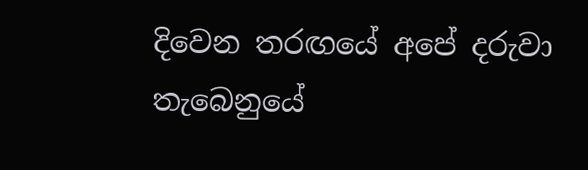දිවෙන තරඟයේ අපේ දරුවා තැබෙනුයේ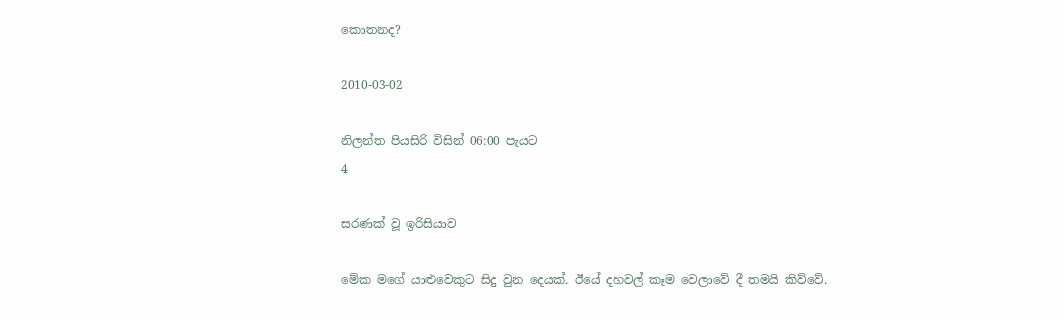කොතනද?

2010-03-02

නිලන්ත පියසිරි විසින් 06:00 පැයට
4

සරණක් වූ ඉරිසියාව

මේක මගේ යාළුවෙකුට සිදු වුන දෙයක්. ඊයේ දහවල් කෑම වෙලාවේ දී තමයි කිව්වේ.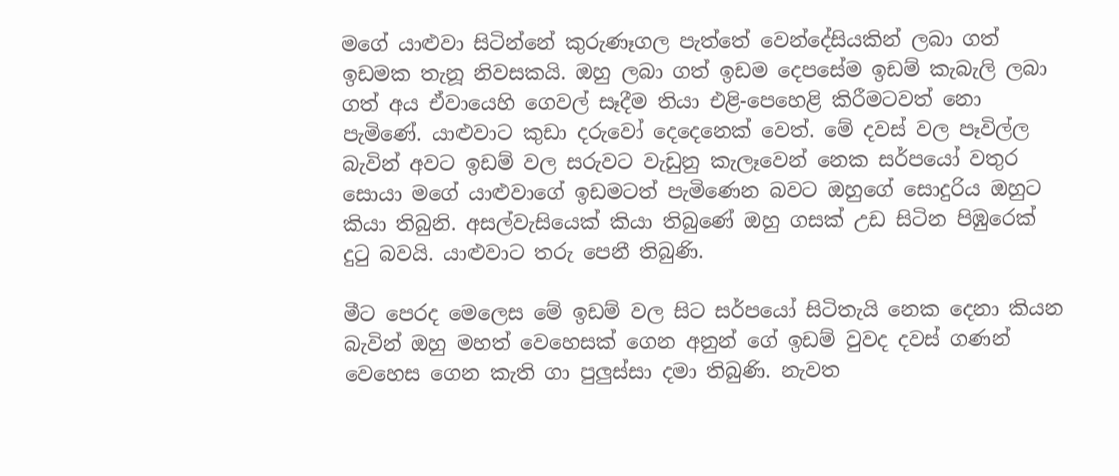මගේ යාළුවා සිටින්නේ කුරුණෑගල පැත්තේ වෙන්දේසියකින් ලබා ගත් ඉඩමක තැනූ නිවසකයි. ඔහු ලබා ගත් ඉඩම දෙපසේම ඉඩම් කැබැලි ලබා ගත් අය ඒවායෙහි ගෙවල් සෑදීම තියා එළි-පෙහෙළි කිරීමටවත් නො පැමිණේ. යාළුවාට කුඩා දරුවෝ දෙදෙනෙක් වෙත්. මේ දවස් වල පෑවිල්ල බැවින් අවට ඉඩම් වල සරුවට වැඩුනු කැලෑවෙන් නෙක සර්පයෝ වතුර සොයා මගේ යාළුවාගේ ඉඩමටත් පැමිණෙන බවට ඔහුගේ සොදුරිය ඔහුට කියා තිබුනි. අසල්වැසියෙක් කියා තිබුණේ ඔහු ගසක් උඩ සිටින පිඹුරෙක් දුටු බවයි. යාළුවාට තරු පෙනී තිබුණි.

මීට පෙරද මෙලෙස මේ ඉඩම් වල සිට සර්පයෝ සිටිතැයි නෙක දෙනා කියන බැවින් ඔහු මහත් වෙහෙසක් ගෙන අනුන් ගේ ඉඩම් වුවද දවස් ගණන් වෙහෙස ගෙන කැති ගා පුලුස්සා දමා තිබුණි. නැවත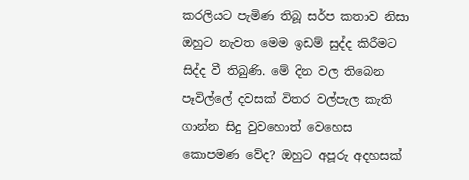කරලියට පැමිණ තිබූ සර්ප කතාව නිසා ඔහුට නැවත මෙම ඉඩම් සුද්ද කිරීමට සිද්ද වී තිබුණි. මේ දින වල තිබෙන පෑවිල්ලේ දවසක් විතර වල්පැල කැති ගාන්න සිදු වුවහොත් වෙහෙස කොපමණ වේද? ඔහුට අපූරු අදහසක්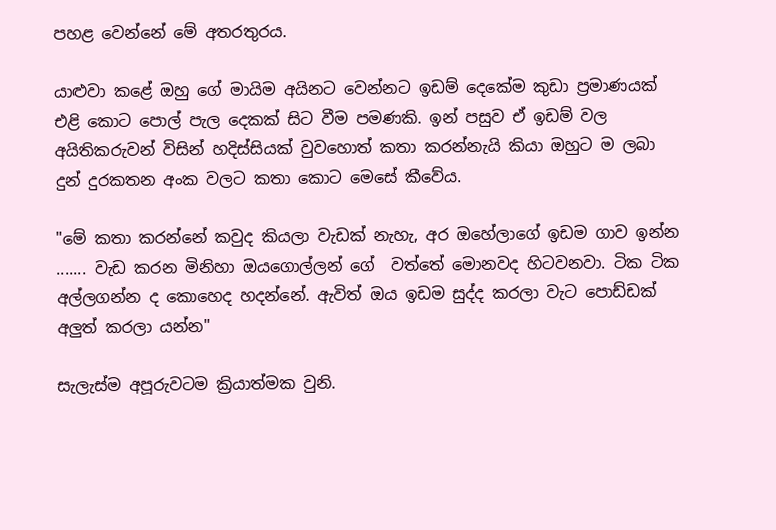පහළ වෙන්නේ මේ අතරතුරය.

යාළුවා කළේ ඔහු ගේ මායිම අයිනට වෙන්නට ඉඩම් දෙකේම කුඩා ප්‍රමාණයක් එළි කොට පොල් පැල දෙකක් සිට වීම පමණකි. ඉන් පසුව ඒ ඉඩම් වල අයිතිකරුවන් විසින් හදිස්සියක් වුවහොත් කතා කරන්නැයි කියා ඔහුට ම ලබා දුන් දුරකතන අංක වලට කතා කොට මෙසේ කීවේය.

"මේ කතා කරන්නේ කවුද කියලා වැඩක් නැහැ, අර ඔහේලාගේ ඉඩම ගාව ඉන්න ....... වැඩ කරන මිනිහා ඔයගොල්ලන් ගේ  වත්තේ මොනවද හිටවනවා. ටික ටික අල්ලගන්න ද කොහෙද හදන්නේ. ඇවිත් ඔය ඉඩම සුද්ද කරලා වැට පොඩ්ඩක් අලුත් කරලා යන්න"

සැලැස්ම අපූරුවටම ක්‍රියාත්මක වුනි.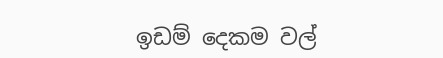ඉඩම් දෙකම වල්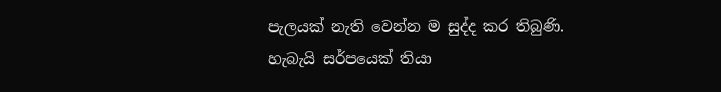පැලයක් නැති වෙන්න ම සුද්ද කර තිබුණි. හැබැයි සර්පයෙක් තියා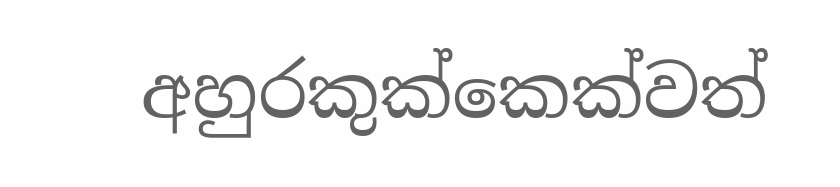අහුරකුක්කෙක්වත්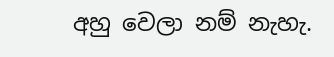අහු වෙලා නම් නැහැ.